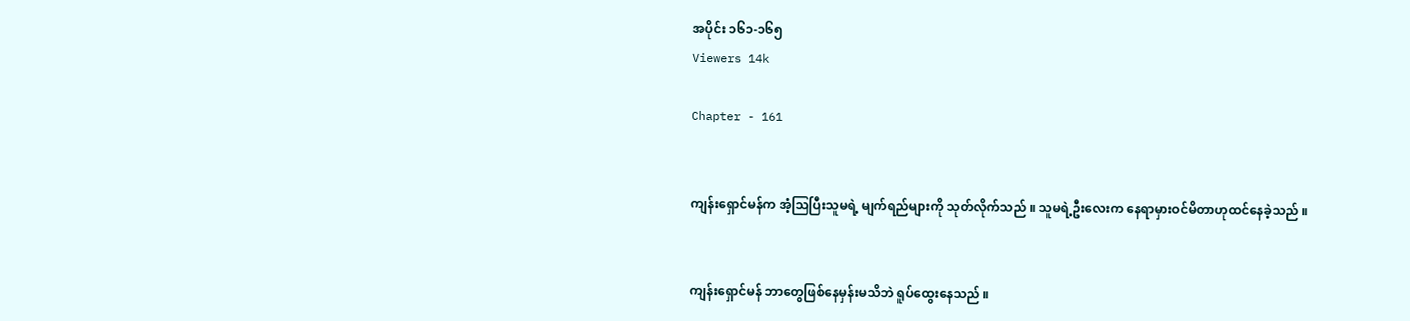အပိုင်း ၁၆၁-၁၆၅
Viewers 14k

Chapter - 161


ကျန်းရှောင်မန်က အံ့သြပြီးသူမရဲ့ မျက်ရည်များကို သုတ်လိုက်သည် ။ သူမရဲ့ဦးလေးက နေရာမှားဝင်မိတာဟုထင်နေခဲ့သည် ။


ကျန်းရှောင်မန် ဘာတွေဖြစ်နေမှန်းမသိဘဲ ရူပ်ထွေးနေသည် ။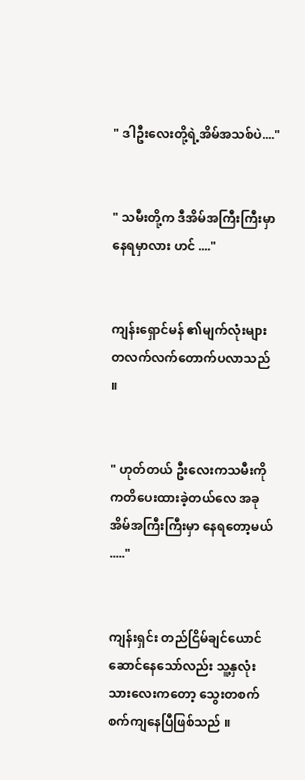" ဒါဦးလေးတို့ရဲ့အိမ်အသစ်ပဲ...."


" သမီးတို့က ဒီအိမ်အကြီးကြီးမှာနေရမှာလား ဟင် ...."


ကျန်းရှောင်မန် ၏မျက်လုံးများ တလက်လက်တောက်ပလာသည် ။


" ဟုတ်တယ် ဦးလေးကသမီးကို ကတိပေးထားခဲ့တယ်လေ အခုအိမ်အကြီးကြီးမှာ နေရတော့မယ် ....."


ကျန်းရှင်း တည်ငြိမ်ချင်ယောင်ဆောင်နေသော်လည်း သူ့နှလုံးသားလေးကတော့ သွေးတစက်စက်ကျနေပြီဖြစ်သည် ။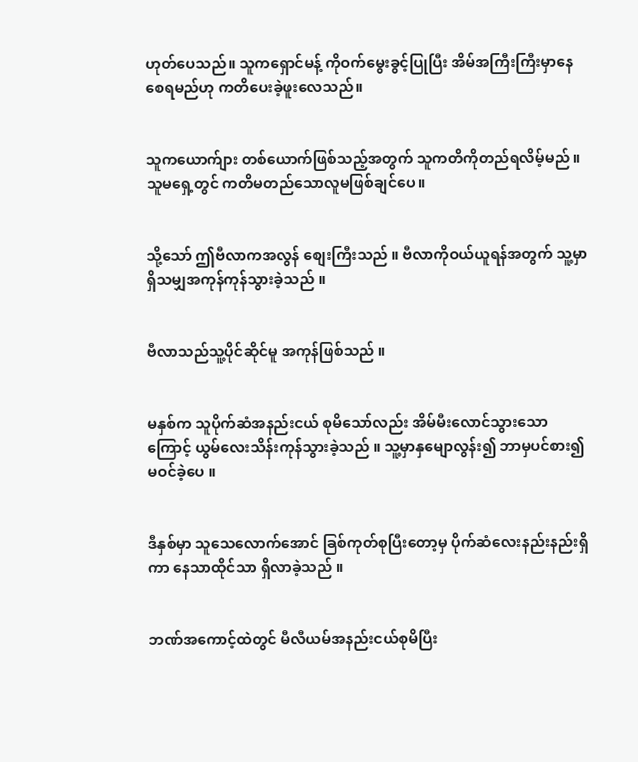ဟုတ်ပေသည်။ သူကရှောင်မန့် ကိုဝက်မွေးခွင့်ပြုပြီး အိမ်အကြီးကြီးမှာနေစေရမည်ဟု ကတိပေးခဲ့ဖူးလေသည်။


သူကယောက်ျား တစ်ယောက်ဖြစ်သည့်အတွက် သူကတိကိုတည်ရလိမ့်မည် ။ သူမရှေ့တွင် ကတိမတည်သောလူမဖြစ်ချင်ပေ။


သို့‌သော် ဤဗီလာကအလွန် စျေးကြီးသည် ။ ဗီလာကိုဝယ်ယူရန်အတွက် သူ့မှာရှိသမျှအကုန်ကုန်သွားခဲ့သည် ။


ဗီလာသည်သူ့ပိုင်ဆိုင်မူ အကုန်ဖြစ်သည် ။


မနှစ်က သူပိုက်ဆံအနည်းငယ် စုမိသော်လည်း အိမ်မီးလောင်သွားသောကြောင့် ယွမ်လေးသိန်းကုန်သွားခဲ့သည် ။ သူ့မှာနှမျောလွန်း၍ ဘာမှပင်စား၍ မဝင်ခဲ့ပေ ။


ဒီနှစ်မှာ သူသေလောက်အောင် ခြစ်ကုတ်စုပြီးတော့မှ ပိုက်ဆံလေးနည်းနည်းရှိကာ နေသာထိုင်သာ ရှိလာခဲ့သည် ။


ဘဏ်အကောင့်ထဲတွင် မီလီယမ်အနည်းငယ်စုမိပြီး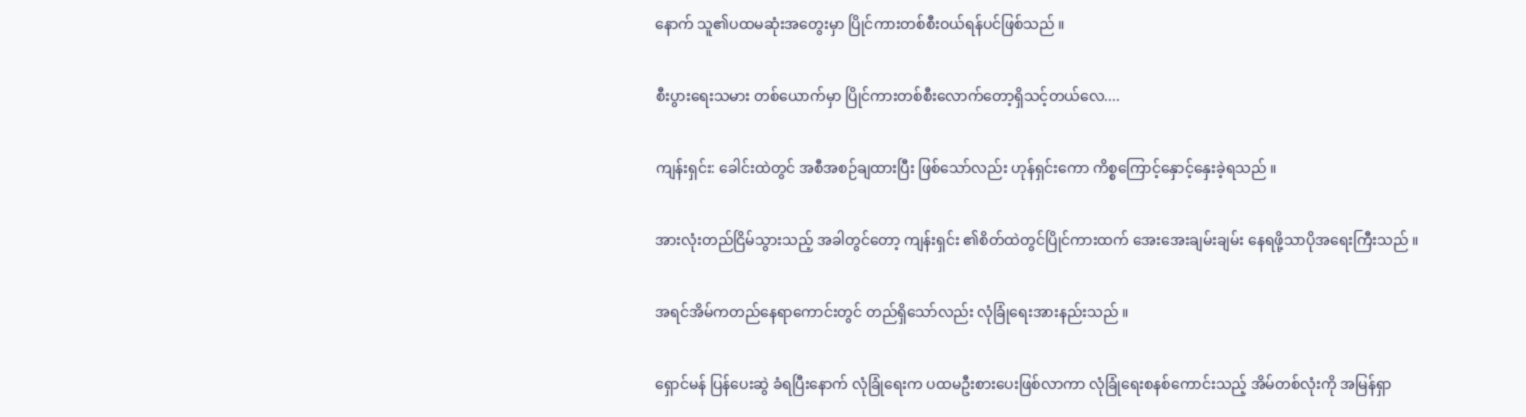နောက် သူ၏ပထမဆုံးအတွေးမှာ ပြိုင်ကားတစ်စီးဝယ်ရန်ပင်ဖြစ်သည် ။


စီးပွားရေးသမား တစ်ယောက်မှာ ပြိုင်ကားတစ်စီးလောက်တော့ရှိသင့်တယ်လေ....


ကျန်းရှင်း: ခေါင်းထဲတွင် အစီအစဉ်ချထားပြီး ဖြစ်သော်လည်း ဟုန်ရှင်းကော ကိစ္စကြောင့်နှောင့်နှေးခဲ့ရသည် ။


အားလုံးတည်ငြိမ်သွားသည့် အခါတွင်တော့ ကျန်းရှင်း ၏စိတ်ထဲတွင်ပြိုင်ကားထက် အေးအေးချမ်းချမ်း နေရဖို့သာပိုအရေးကြီးသည် ။


အရင်အိမ်ကတည်နေရာကောင်းတွင် တည်ရှိသော်လည်း လုံခြုံရေးအားနည်းသည် ။


ရှောင်မန် ပြန်ပေးဆွဲ ခံရပြီးနောက် လုံခြုံရေးက ပထမဦးစားပေးဖြစ်လာကာ လုံခြုံရေးစနစ်ကောင်းသည့် အိမ်တစ်လုံးကို အမြန်ရှာ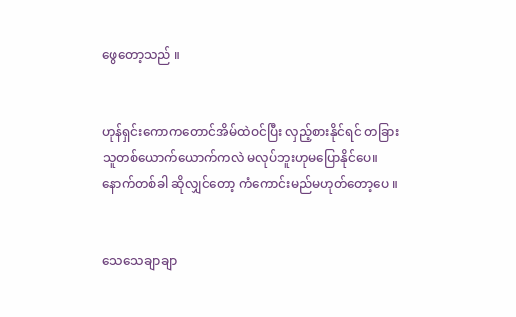ဖွေတော့သည် ။


ဟုန်ရှင်းကောကတောင်အိမ်ထဲဝင်ပြီး လှည့်စားနိုင်ရင် တခြားသူတစ်ယောက်ယောက်ကလဲ မလုပ်ဘူးဟုမပြောနိုင်ပေ။ နောက်တစ်ခါ ဆိုလျှင်တော့ ကံကောင်းမည်မဟုတ်တော့ပေ ။


သေသေချာချာ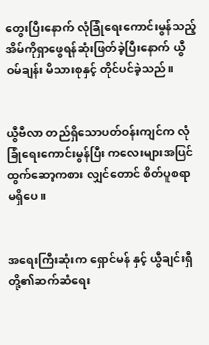တွေးပြီးနောက် လုံခြုံရေးကောင်းမွန်သည့် အိမ်ကိုရှာဖွေရန်ဆုံးဖြတ်ခဲ့ပြီးနောက် ယွီဝမ်ချန်း မိသားစုနှင့် တိုင်ပင်ခဲ့သည်။


ယွီဗီလာ တည်ရှိသောပတ်ဝန်းကျင်က လုံခြုံရေးကောင်းမွန်ပြီး ကလေးများအပြင်ထွက်ဆော့ကစား လျှင်တောင် စိတ်ပူစရာမရှိပေ။


အရေးကြီးဆုံးက ရှောင်မန် နှင့် ယွီချင်းရှီ တို့၏ဆက်ဆံရေး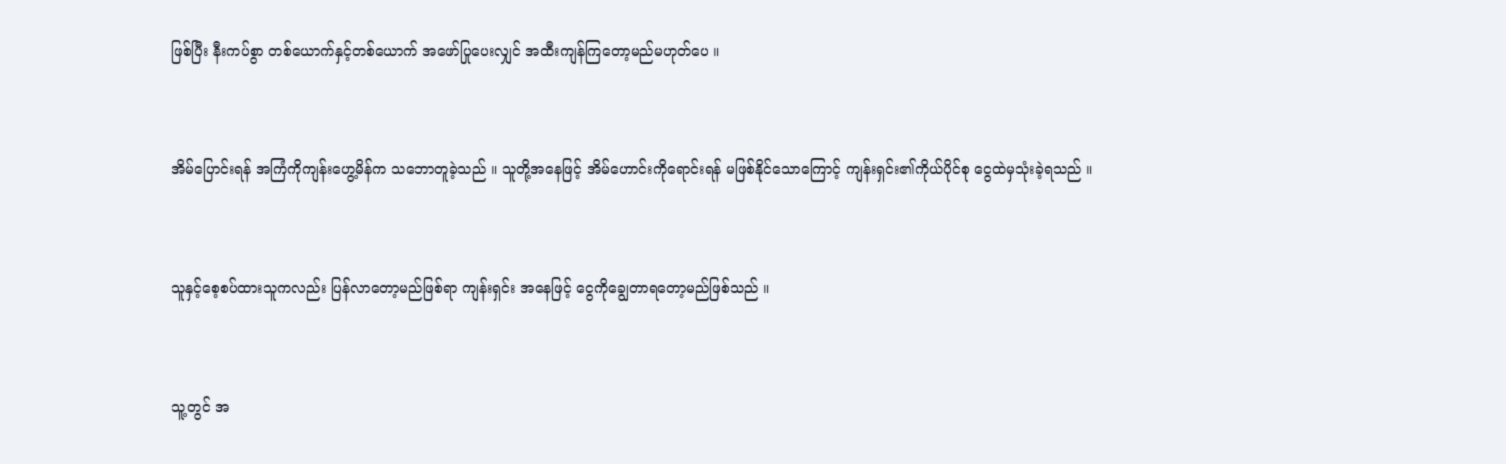ဖြစ်ပြီး နီးကပ်စွာ တစ်ယောက်နှင့်တစ်ယောက် အဖော်ပြုပေးလျှင် အထီးကျန်ကြတော့မည်မဟုတ်ပေ ။


အိမ်ပြောင်းရန် အကြံကိုကျန်းဟွေ့မိန်က သဘောတူခဲ့သည် ။ သူတို့အနေဖြင့် အိမ်ဟောင်းကိုရောင်းရန် မဖြစ်နိုင်သောကြောင့် ကျန်းရှင်း၏ကိုယ်ပိုင်စု ငွေထဲမှသုံးခဲ့ရသည် ။


သူနှင့်စေ့စပ်ထားသူကလည်း ပြန်လာတော့မည်ဖြစ်ရာ ကျန်းရှင်း အနေဖြင့် ငွေကိုချွေတာရတော့မည်ဖြစ်သည် ။


သူ့တွင် အ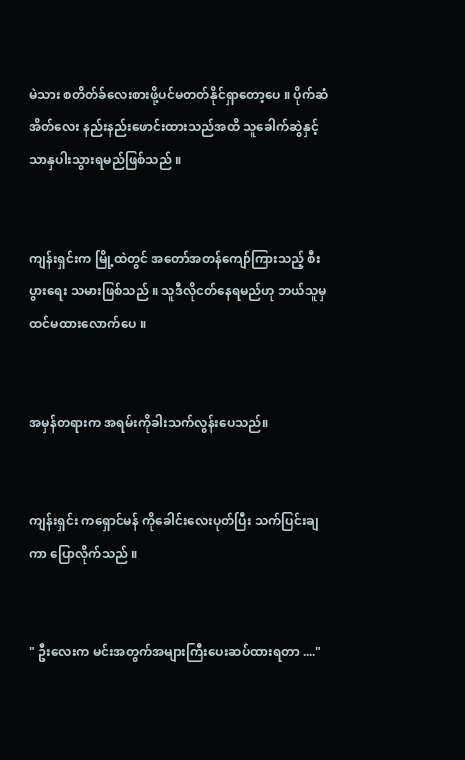မဲသား စတိတ်ခ်လေးစားဖို့ပင်မတတ်နိုင်ရှာတော့ပေ ။ ပိုက်ဆံအိတ်လေး နည်းနည်းဖောင်းထားသည်အထိ သူခေါက်ဆွဲနှင့်သာနှပါးသွားရမည်ဖြစ်သည် ။


ကျန်းရှင်းက မြို့ထဲတွင် အတော်အတန်ကျော်ကြားသည့် စီးပွားရေး သမားဖြစ်သည် ။ သူဒီလိုငတ်နေရမည်ဟု ဘယ်သူမှထင်မထားလောက်ပေ ။


အမှန်တရားက အရမ်းကိုခါးသက်လွန်းပေသည်။


ကျန်းရှင်း ကရှောင်မန် ကိုခေါင်းလေးပုတ်ပြီး သက်ပြင်းချကာ ပြောလိုက်သည် ။


" ဦးလေးက မင်းအတွက်အများကြီးပေးဆပ်ထားရတာ ...."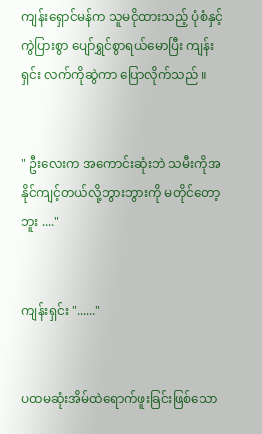ကျန်းရှောင်မန်က သူမငိုထားသည့် ပုံစံနှင့်ကွဲပြားစွာ ပျော်ရွှင်စွာရယ်မောပြီး ကျန်းရှင်း လက်ကိုဆွဲကာ ပြောလိုက်သည် ။


" ဦးလေးက အကောင်းဆုံးဘဲ သမီးကိုအနိုင်ကျင့်တယ်လို့ဘွားဘွားကို မတိုင်တော့ဘူး ...."


ကျန်းရှင်း "......"


ပထမဆုံးအိမ်ထဲရောက်ဖူးခြင်းဖြစ်သော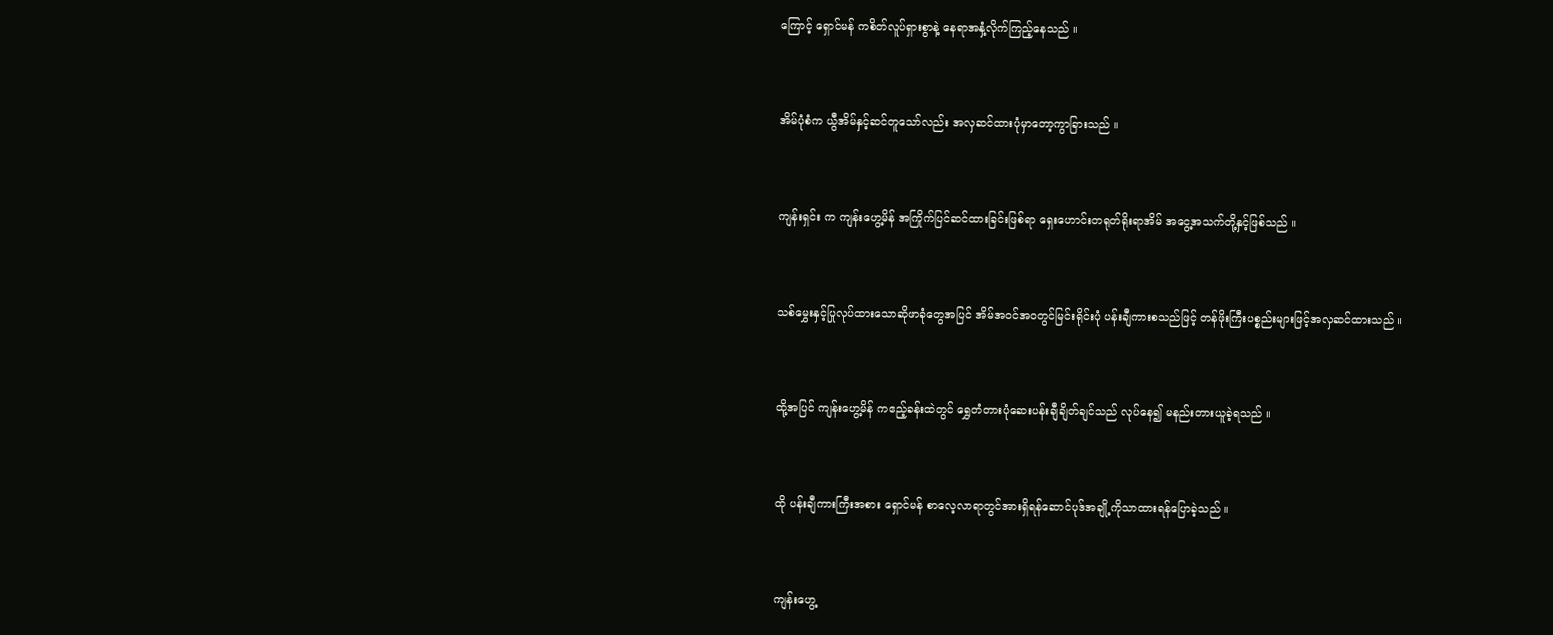ကြောင့် ရှောင်မန် ကစိတ်လူပ်ရှားစွာနဲ့ နေရာအနှံ့လိုက်ကြည့်နေသည် ။


အိမ်ပုံစံက ယွီအိမ်နှင့်ဆင်တူသော်လည်း အလှဆင်ထားပုံမှာတော့ကွာခြားသည် ။


ကျန်းရှင်း က ကျန်းဟွေ့မိန် အကြိုက်ပြင်ဆင်ထားခြင်းဖြစ်ရာ ရှေးဟောင်းတရုတ်ရိုးရာအိမ် အငွေ့အသက်တို့နှင့်ဖြစ်သည် ။


သစ်မွှေးနှင့်ပြုလုပ်ထားသောဆိုဖာခုံတွေအပြင် အိမ်အဝင်အဝတွင်မြင်းရိုင်းပုံ ပန်းချီကားစသည်ဖြင့် တန်ဖိုးကြီးပစ္စည်းများဖြင့်အလှဆင်ထားသည် ။


ထို့အပြင် ကျန်းဟွေ့မိန် ကဧည့်ခန်းထဲတွင် ရွှေတံတားပုံဆေးပန်းချီချိတ်ချင်သည် လုပ်နေ၍ မနည်းတားယူခဲ့ရသည် ။


ထို ပန်းချီကားကြီးအစား ရှောင်မန် စာလေ့လာရာတွင်အားရှိရန်ဆောင်ပုဒ်အချို့ကိုသာထားရန်ပြောခဲ့သည် ။


ကျန်းဟွေ့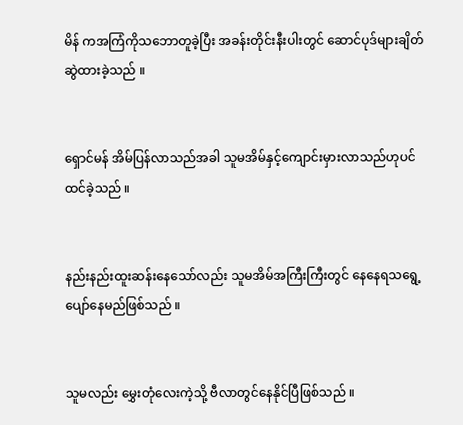မိန် ကအကြံကိုသဘောတူခဲ့ပြီး အခန်းတိုင်းနီးပါးတွင် ဆောင်ပုဒ်များချိတ်ဆွဲထားခဲ့သည် ။


ရှောင်မန် အိမ်ပြန်လာသည်အခါ သူမအိမ်နှင့်ကျောင်းမှားလာသည်ဟုပင် ထင်ခဲ့သည် ။


နည်းနည်းထူးဆန်းနေသော်လည်း သူမအိမ်အကြီးကြီးတွင် နေနေရသရွေ့ပျော်နေမည်ဖြစ်သည် ။


သူမလည်း မွှေးတုံလေးကဲ့သို့ ဗီလာတွင်နေနိုင်ပြီဖြစ်သည် ။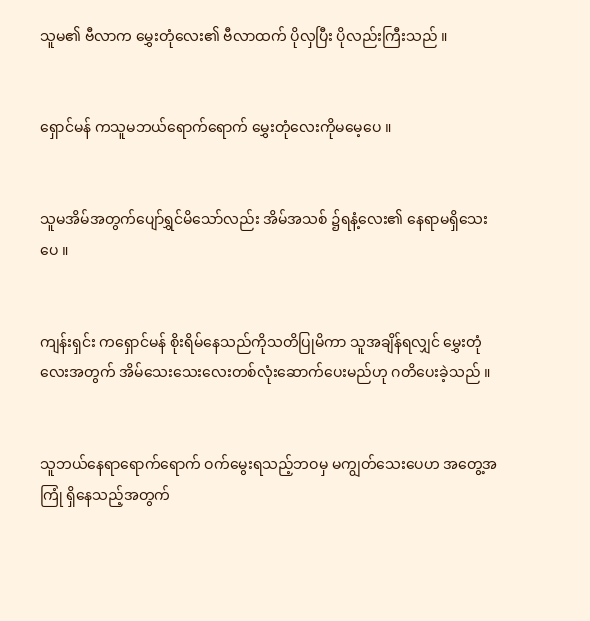သူမ၏ ဗီလာက မွှေးတုံလေး၏ ဗီလာထက် ပိုလှပြီး ပိုလည်းကြီးသည် ။


ရှောင်မန် ကသူမဘယ်ရောက်ရောက် မွှေးတုံလေးကိုမမေ့ပေ ။


သူမအိမ်အတွက်ပျော်ရွှင်မိသော်လည်း အိမ်အသစ် ၌ရနံ့လေး၏ နေရာမရှိသေးပေ ။


ကျန်းရှင်း ကရှောင်မန် စိုးရိမ်နေသည်ကိုသတိပြုမိကာ သူအချိန်ရလျှင် မွှေးတုံလေးအတွက် အိမ်သေးသေးလေးတစ်လုံးဆောက်ပေးမည်ဟု ဂတိပေးခဲ့သည် ။


သူဘယ်နေရာရောက်ရောက် ဝက်မွေးရသည့်ဘဝမှ မကျွတ်သေးပေဟ အတွေ့အကြုံ ရှိနေသည့်အတွက်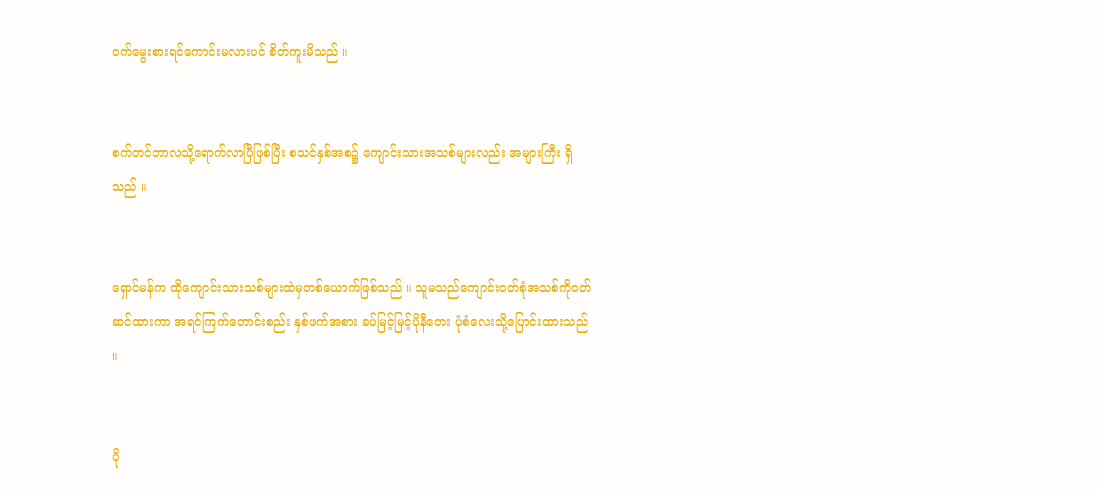ဝက်မွေးစားရင်ကောင်းမလားပင် စိတ်ကူးမိသည် ။


စက်တင်ဘာလသို့ရောက်လာပြီဖြစ်ပြီး စသင်နှစ်အစ၌ ကျောင်းသားအသစ်များလည်း အများကြီး ရှိသည် ။


ရှောင်မန်က ထိုကျောင်းသားသစ်များထဲမှတစ်ယောက်ဖြစ်သည် ။ သူမသည်ကျောင်းဝတ်စုံအသစ်ကိုဝတ်ဆင်ထားကာ အရင်ကြက်တောင်းစည်း နှစ်ဖက်အစား ခပ်မြင့်မြင့်ပိုနီတေး ပုံစံလေးသို့ပြောင်းထားသည် ။


ပို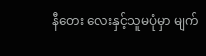နီတေး လေးနှင့်သူမပုံမှာ မျက်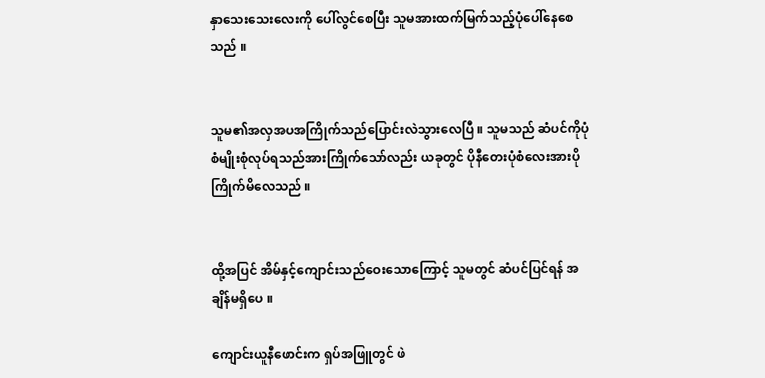နှာသေးသေးလေးကို ပေါ်လွင်စေပြီး သူမအားထက်မြက်သည့်ပုံပေါ်နေစေသည် ။


သူမ၏အလှအပအကြိုက်သည်ပြောင်းလဲသွားလေပြီ ။ သူမသည် ဆံပင်ကိုပုံစံမျိုးစုံလုပ်ရသည်အားကြိုက်သော်လည်း ယခုတွင် ပိုနီတေးပုံစံလေးအားပိုကြိုက်မိလေသည် ။


ထို့အပြင် အိမ်နှင့်ကျောင်းသည်ဝေးသောကြောင့် သူမတွင် ဆံပင်ပြင်ရန် အချိန်မရှိပေ ။

ကျောင်းယူနီဖောင်းက ရှပ်အဖြူတွင် ဖဲ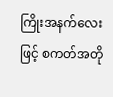ကြိုးအနက်လေးဖြင့် စကတ်အတို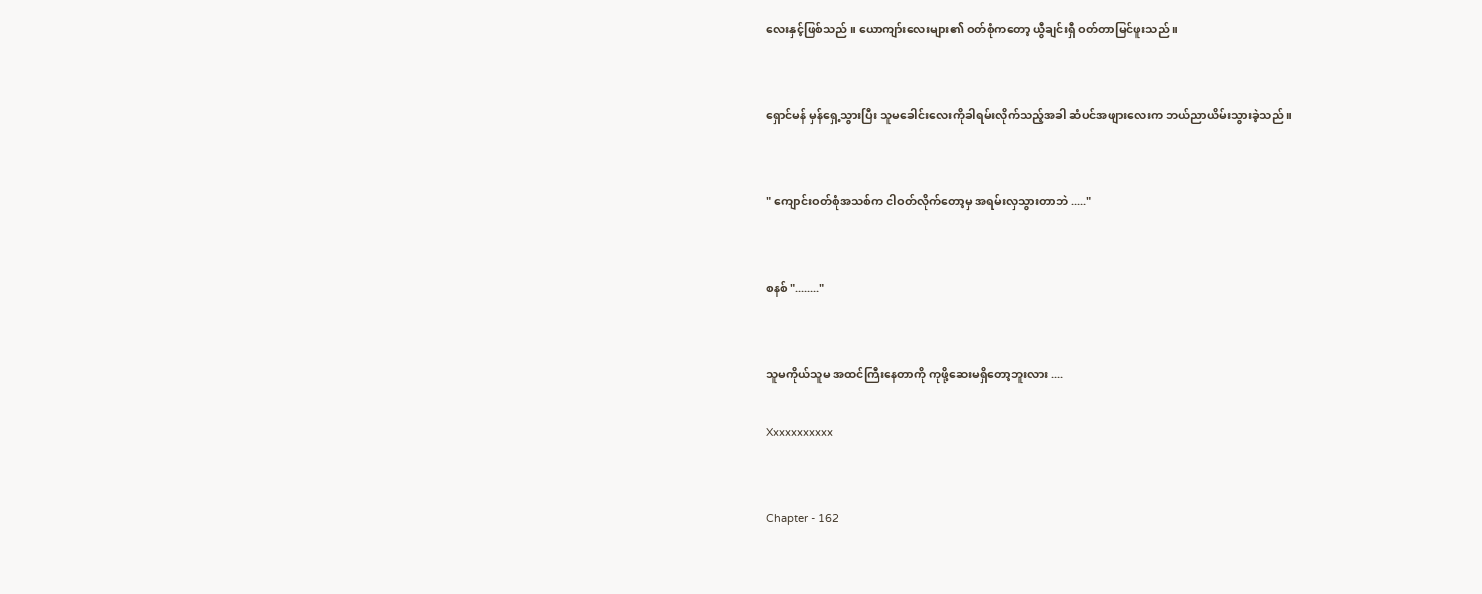လေးနှင့်ဖြစ်သည် ။ ယောကျာ်းလေးများ၏ ဝတ်စုံကတော့ ယွီချင်းရှီ ဝတ်တာမြင်ဖူးသည် ။


ရှောင်မန် မှန်ရှေ့သွားပြီး သူမခေါင်းလေးကိုခါရမ်းလိုက်သည့်အခါ ဆံပင်အဖျားလေးက ဘယ်ညာယိမ်းသွားခဲ့သည် ။


" ကျောင်းဝတ်စုံအသစ်က ငါဝတ်လိုက်တော့မှ အရမ်းလှသွားတာဘဲ ....."


စနစ် "........"


သူမကိုယ်သူမ အထင်ကြီးနေတာကို ကုဖို့ဆေးမရှိတော့ဘူးလား ....

Xxxxxxxxxxx


Chapter - 162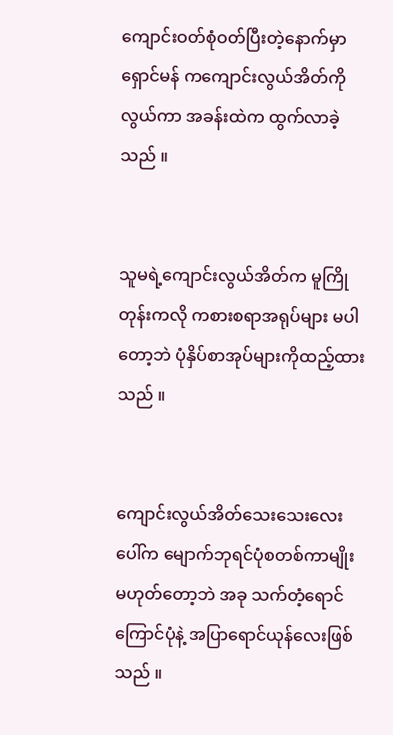ကျောင်းဝတ်စုံဝတ်ပြီးတဲ့နောက်မှာ ရှောင်မန် ကကျောင်းလွယ်အိတ်ကိုလွယ်ကာ အခန်းထဲက ထွက်လာခဲ့သည် ။


သူမရဲ့ကျောင်းလွယ်အိတ်က မူကြိုတုန်းကလို ကစားစရာအရုပ်များ မပါတော့ဘဲ ပုံနှိပ်စာအုပ်များကိုထည့်ထားသည် ။


ကျောင်းလွယ်အိတ်သေးသေးလေးပေါ်က မျောက်ဘုရင်ပုံစတစ်ကာမျိုး မဟုတ်တော့ဘဲ အခု သက်တံ့ရောင်ကြောင်ပုံနဲ့ အပြာရောင်ယုန်လေးဖြစ်သည် ။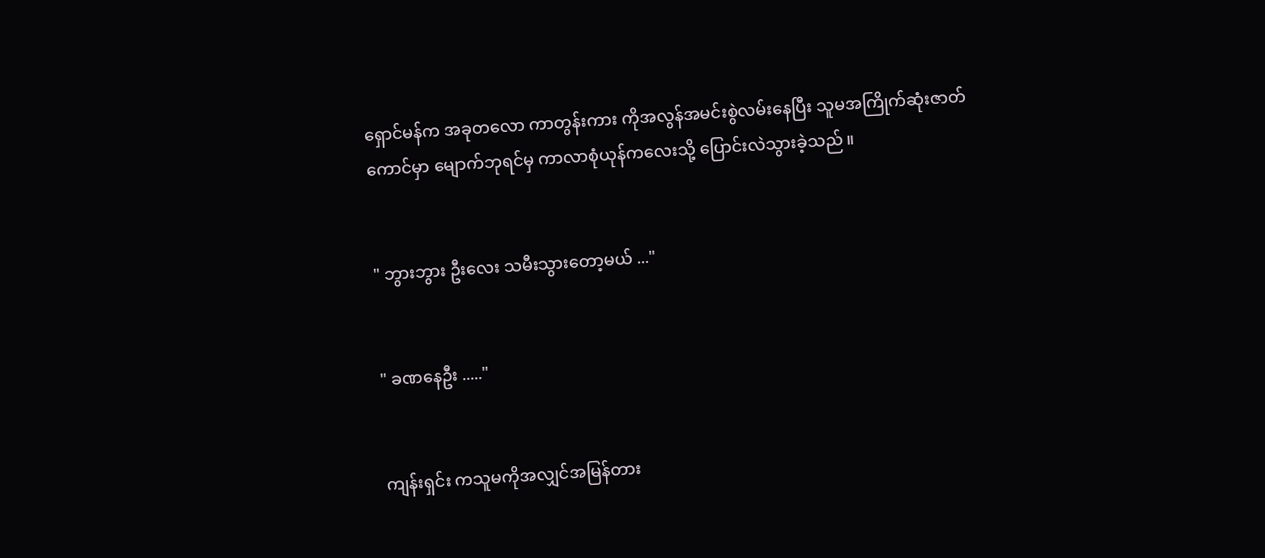ရှောင်မန်က အခုတလော ကာတွန်းကား ကိုအလွန်အမင်းစွဲလမ်းနေပြီး သူမအကြိုက်ဆုံးဇာတ်ကောင်မှာ မျောက်ဘုရင်မှ ကာလာစုံယုန်ကလေးသို့ ပြောင်းလဲသွားခဲ့သည် ။


" ဘွားဘွား ဦးလေး သမီးသွားတော့မယ် ..."


" ခဏနေဦး ....."


ကျန်းရှင်း ကသူမကိုအလျှင်အမြန်တား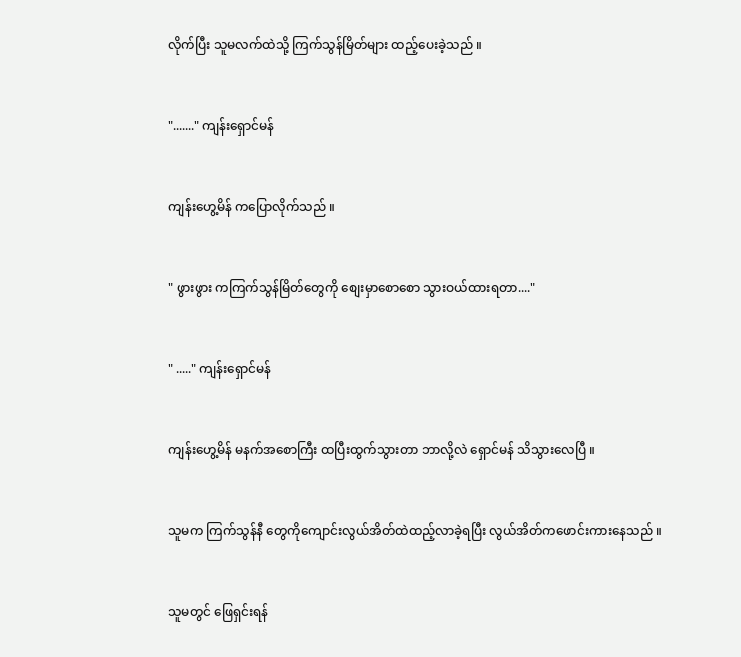လိုက်ပြီး သူမလက်ထဲသို့ ကြက်သွန်မြိတ်များ ထည့်ပေးခဲ့သည် ။


"......." ကျန်းရှောင်မန်


ကျန်းဟွေ့မိန် ကပြောလိုက်သည် ။


" ဖွားဖွား ကကြက်သွန်မြိတ်တွေကို စျေးမှာစောစော သွားဝယ်ထားရတာ...."


" ....." ကျန်းရှောင်မန်


ကျန်းဟွေ့မိန် မနက်အစောကြီး ထပြီးထွက်သွားတာ ဘာလို့လဲ ရှောင်မန် သိသွားလေပြီ ။


သူမက ကြက်သွန်နီ တွေကိုကျောင်းလွယ်အိတ်ထဲထည့်လာခဲ့ရပြီး လွယ်အိတ်ကဖောင်းကားနေသည် ။


သူမတွင် ဖြေရှင်းရန်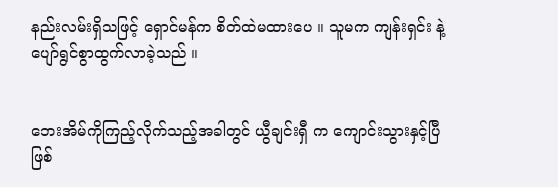နည်းလမ်းရှိသဖြင့် ရှောင်မန်က စိတ်ထဲမထားပေ ။ သူမက ကျန်းရှင်း နဲ့ပျော်ရွင်စွာထွက်လာခဲ့သည် ။


ဘေးအိမ်ကိုကြည့်လိုက်သည့်အခါတွင် ယွီချင်းရှီ က ကျောင်းသွားနှင့်ပြီဖြစ်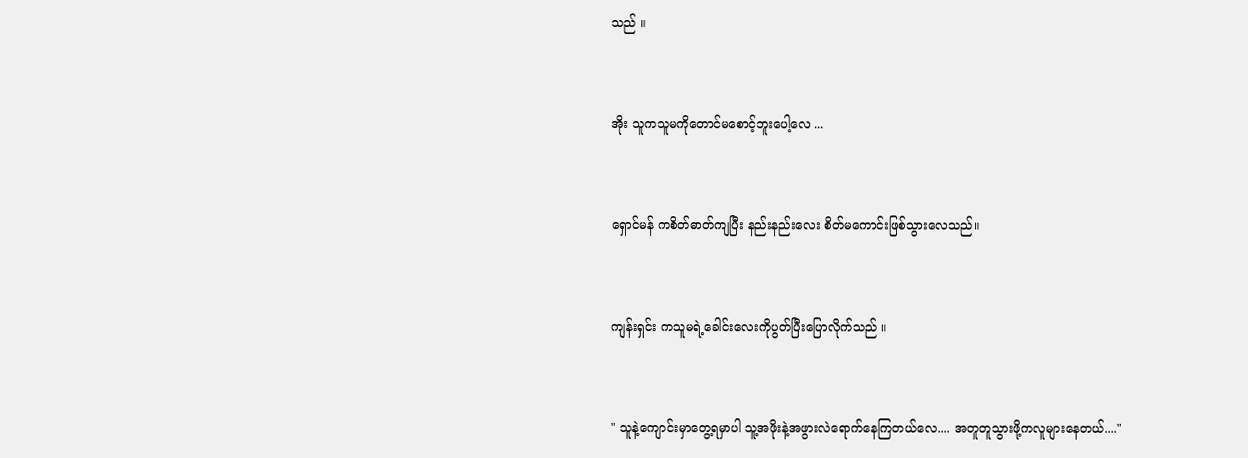သည် ။


အိုး သူကသူမကိုတောင်မစောင့်ဘူးပေါ့လေ ...


ရှောင်မန် ကစိတ်ဓာတ်ကျပြီး နည်းနည်းလေး စိတ်မကောင်းဖြစ်သွားလေသည်။


ကျန်းရှင်း ကသူမရဲ့ခေါင်းလေးကိုပွတ်ပြီးပြောလိုက်သည် ။


" သူနဲ့ကျောင်းမှာတွေ့ရမှာပါ သူ့အဖိုးနဲ့အဖွားလဲရောက်နေကြတယ်လေ.... အတူတူသွားဖို့ကလူများနေတယ်...."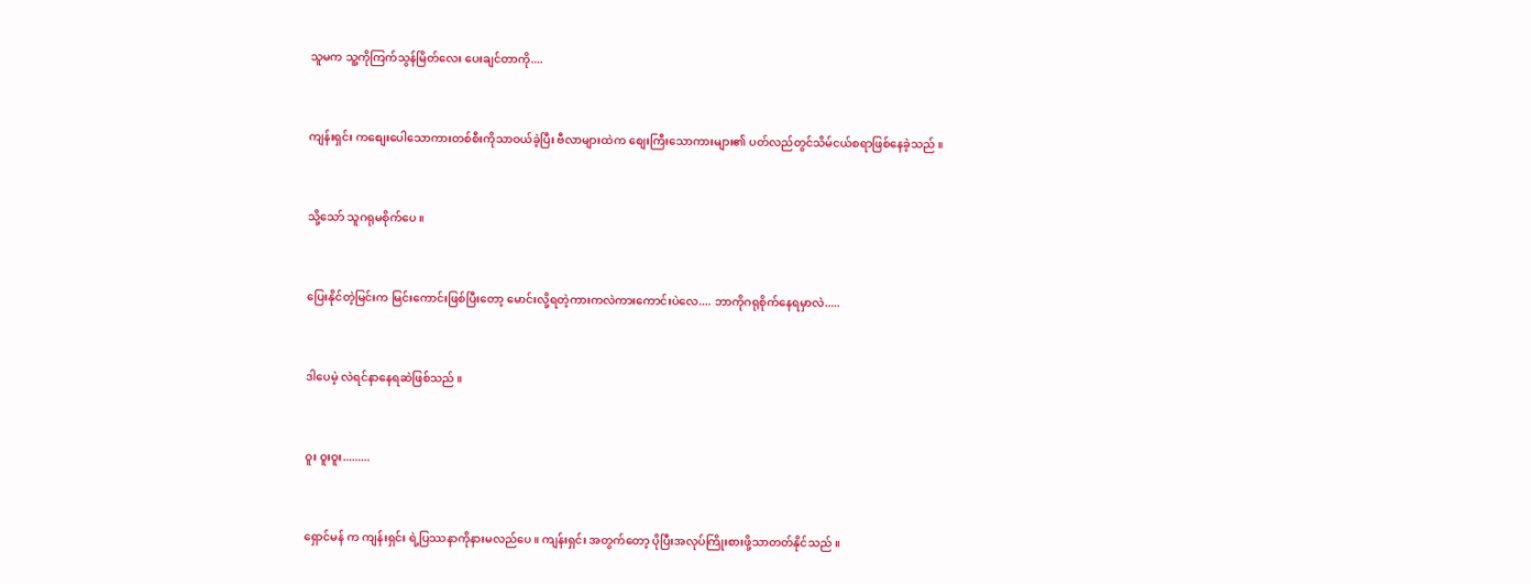သူမက သူ့ကိုကြက်သွန်မြိတ်လေး ပေးချင်တာကို....


ကျန်းရှင်း ကစျေးပေါသောကားတစ်စီးကိုသာဝယ်ခဲ့ပြီး ဗီလာများထဲက စျေးကြီးသောကားများ၏ ပတ်လည်တွင်သိမ်ငယ်စရာဖြစ်နေခဲ့သည် ။


သို့သော် သူဂရုမစိုက်ပေ ။


ပြေးနိုင်တဲ့မြင်းက မြင်းကောင်းဖြစ်ပြီးတော့ မောင်းလို့ရတဲ့ကားကလဲကားကောင်းပဲလေ.... ဘာကိုဂရုစိုက်နေရမှာလဲ.....


ဒါပေမဲ့ လဲရင်နာနေရဆဲဖြစ်သည် ။


ဝူး ဝူးဝူး.........


ရှောင်မန် က ကျန်းရှင်း ရဲ့ပြဿနာကိုနားမလည်ပေ ။ ကျန်းရှင်း အတွက်တော့ ပိုပြီးအလုပ်ကြိုးစားဖို့သာတတ်နိုင်သည် ။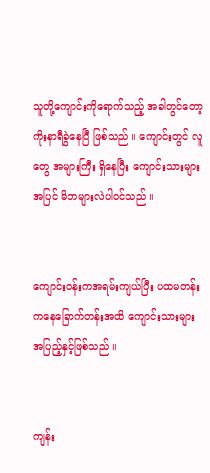သူတို့ကျောင်းကိုရောက်သည့် အခါတွင်တော့ ကိုးနာရီခွဲနေပြီ ဖြစ်သည် ။ ကျောင်းတွင် လူတွေ အများကြီး ရှိနေပြီး ကျောင်းသားများအပြင် မိဘများလဲပါဝင်သည် ။


ကျောင်းဝန်းကအရမ်းကျယ်ပြီး ပထမတန်းကနေခြောက်တန်းအထိ ကျောင်းသားများအပြည့်နှင့်ဖြစ်သည် ။


ကျန်း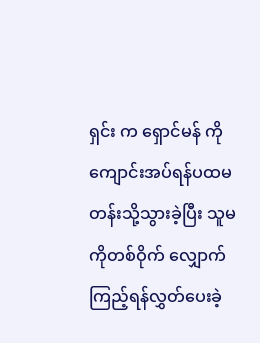ရှင်း က ရှောင်မန် ကိုကျောင်းအပ်ရန်ပထမတန်းသို့သွားခဲ့ပြီး သူမကိုတစ်ဝိုက် လျှောက်ကြည့်ရန်လွှတ်ပေးခဲ့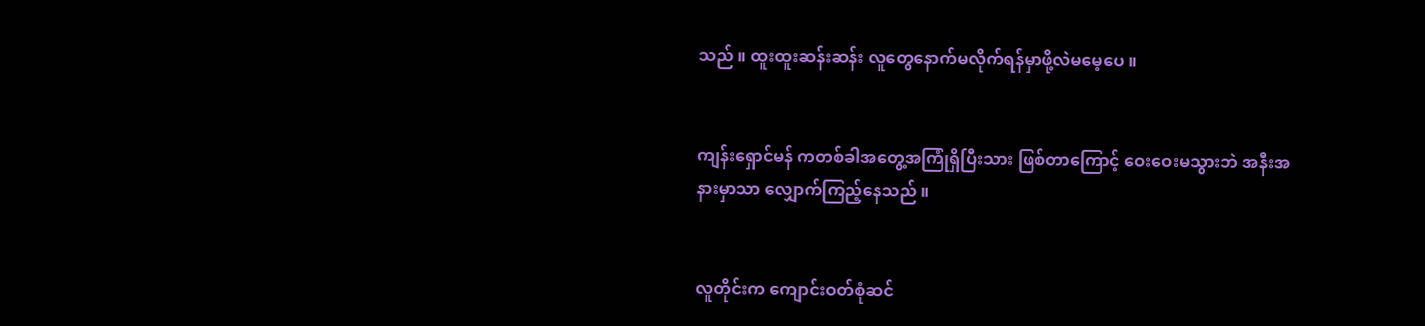သည် ။ ထူးထူးဆန်းဆန်း လူတွေနောက်မလိုက်ရန်မှာဖို့လဲမမေ့ပေ ။


ကျန်းရှောင်မန် ကတစ်ခါအတွေ့အကြုံရှိပြီးသား ဖြစ်တာကြောင့် ဝေးဝေးမသွားဘဲ အနီးအနားမှာသာ လျှောက်ကြည့်နေသည် ။


လူတိုင်းက ကျောင်းဝတ်စုံဆင်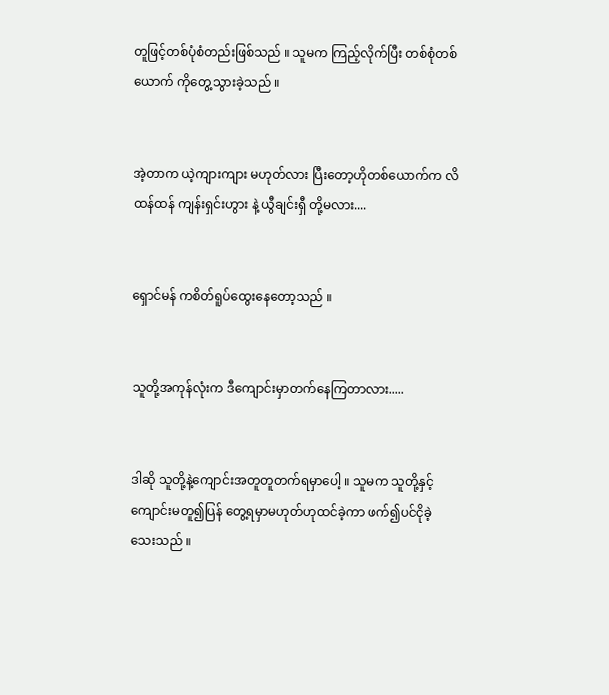တူဖြင့်တစ်ပုံစံတည်းဖြစ်သည် ။ သူမက ကြည့်လိုက်ပြီး တစ်စုံတစ်ယောက် ကိုတွေ့သွားခဲ့သည် ။


အဲ့တာက ယဲ့ကျားကျား မဟုတ်လား ပြီးတော့ဟိုတစ်ယောက်က လိထန်ထန် ကျန်းရှင်းဟွား နဲ့ ယွီချင်းရှီ တို့မလား....


ရှောင်မန် ကစိတ်ရူပ်ထွေးနေတော့သည် ။


သူတို့အကုန်လုံးက ဒီကျောင်းမှာတက်နေကြတာလား.....


ဒါဆို သူတို့နဲ့ကျောင်းအတူတူတက်ရမှာပေါ့ ။ သူမက သူတို့နှင့် ကျောင်းမတူ၍ပြန် တွေ့ရမှာမဟုတ်ဟုထင်ခဲ့ကာ ဖက်၍ပင်ငိုခဲ့သေးသည် ။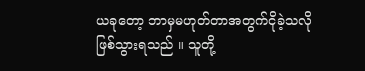ယခုတော့ ဘာမှမဟုတ်တာအတွက်ငိုခဲ့သလိုဖြစ်သွားရသည် ။ သူတို့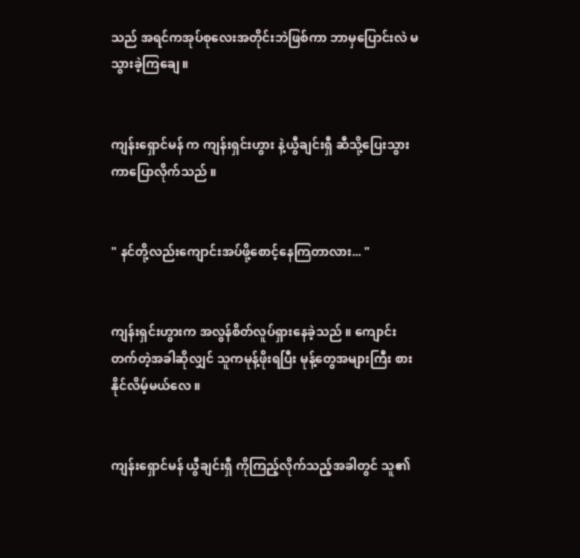သည် အရင်ကအုပ်စုလေးအတိုင်းဘဲဖြစ်ကာ ဘာမှပြောင်းလဲ မသွားခဲ့ကြချေ ။


ကျန်းရှောင်မန် က ကျန်းရှင်းဟွား နဲ့ယွီချင်းရှီ ဆီသို့ပြေးသွားကာပြောလိုက်သည် ။


" နင်တို့လည်းကျောင်းအပ်ဖို့စောင့်နေကြတာလား... "


ကျန်းရှင်းဟွားက အလွန်စိတ်လူပ်ရှားနေခဲ့သည် ။ ကျောင်းတက်တဲ့အခါဆိုလျှင် သူကမုန့်ဖိုးရပြီး မုန့်တွေအများကြီး စားနိုင်လိမ့်မယ်လေ ။


ကျန်းရှောင်မန် ယွီချင်းရှီ ကိုကြည့်လိုက်သည့်အခါတွင် သူ၏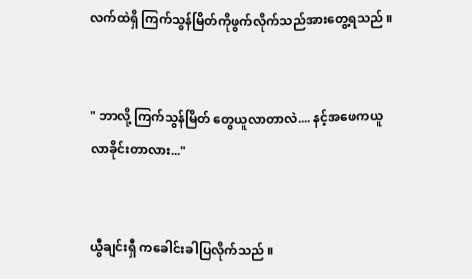လက်ထဲရှိ ကြက်သွန်မြိတ်ကိုဖွက်လိုက်သည်အားတွေ့ရသည် ။


" ဘာလို့ ကြက်သွန်မြိတ် တွေယူလာတာလဲ.... နင့်အဖေကယူလာခိုင်းတာလား..."


ယွီချင်းရှီ ကခေါင်းခါပြလိုက်သည် ။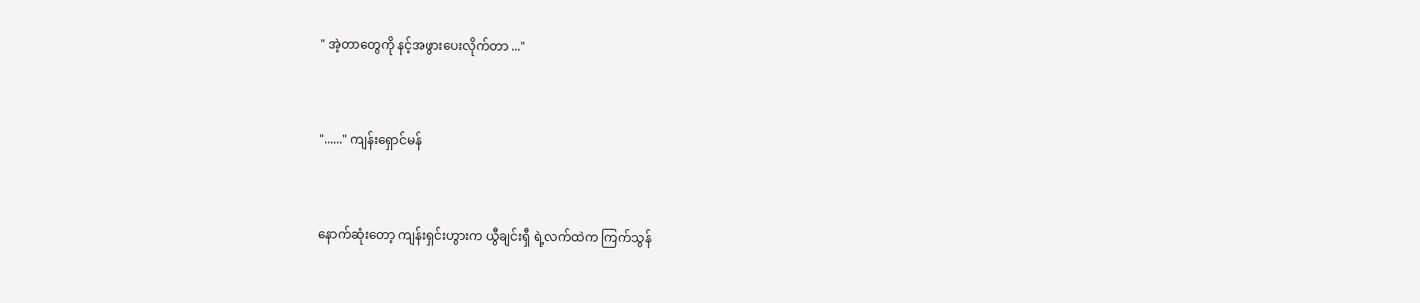" အဲ့တာတွေကို နင့်အဖွားပေးလိုက်တာ ..."


"......" ကျန်းရှောင်မန်


နောက်ဆုံးတော့ ကျန်းရှင်းဟွားက ယွီချင်းရှီ ရဲ့လက်ထဲက ကြက်သွန်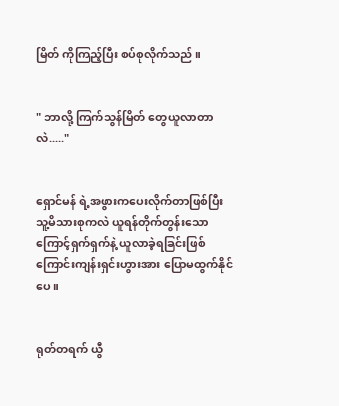မြိတ် ကိုကြည့်ပြီး စပ်စုလိုက်သည် ။


" ဘာလို့ ကြက်သွန်မြိတ် တွေယူလာတာလဲ....."


ရှောင်မန် ရဲ့အဖွားကပေးလိုက်တာဖြစ်ပြီး သူ့မိသားစုကလဲ ယူရန်တိုက်တွန်းသောကြောင့်ရှက်ရှက်နဲ့ ယူလာခဲ့ရခြင်းဖြစ်ကြောင်းကျန်းရှင်းဟွားအား ပြောမထွက်နိုင်ပေ ။


ရုတ်တရက် ယွီ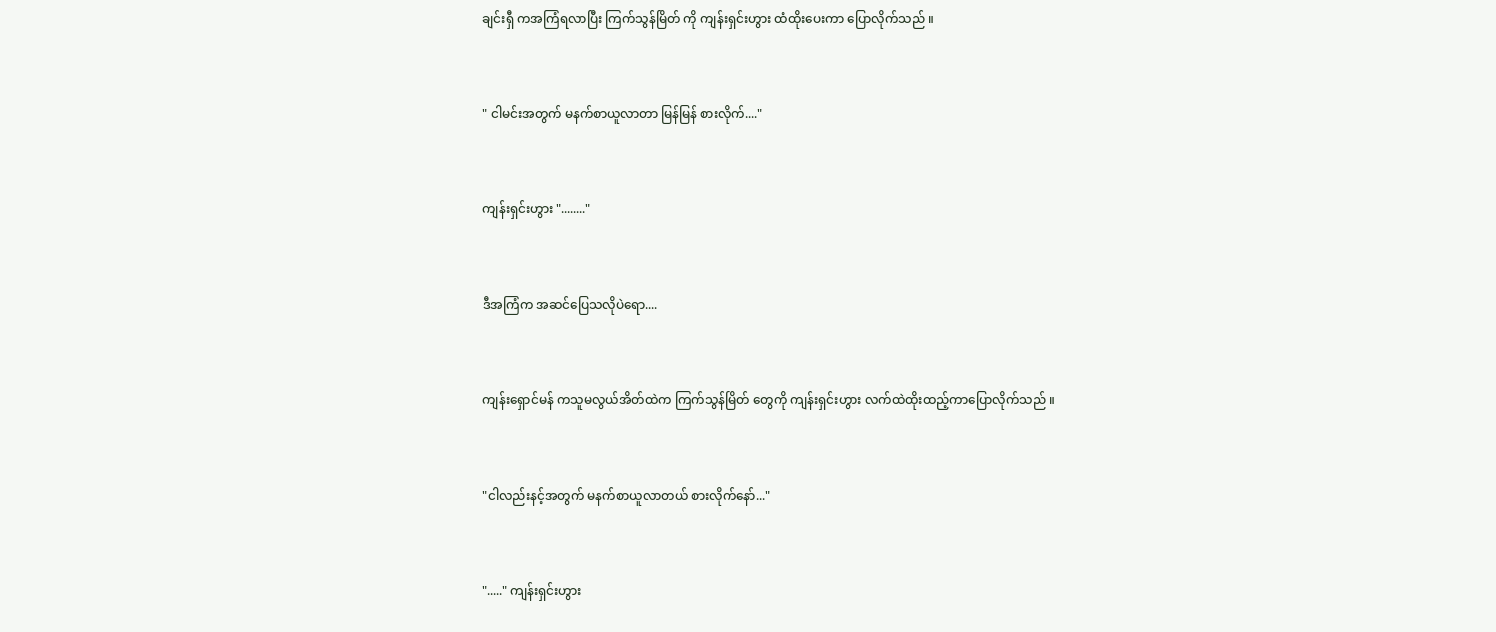ချင်းရှီ ကအကြံရလာပြီး ကြက်သွန်မြိတ် ကို ကျန်းရှင်းဟွား ထံထိုးပေးကာ ပြောလိုက်သည် ။


" ငါမင်းအတွက် မနက်စာယူလာတာ မြန်မြန် စားလိုက်...."


ကျန်းရှင်းဟွား "........"


ဒီအကြံက အဆင်ပြေသလိုပဲရော....


ကျန်းရှောင်မန် ကသူမလွယ်အိတ်ထဲက ကြက်သွန်မြိတ် တွေကို ကျန်းရှင်းဟွား လက်ထဲထိုးထည့်ကာပြောလိုက်သည် ။


"ငါလည်းနင့်အတွက် မနက်စာယူလာတယ် စားလိုက်နော်..."


"....." ကျန်းရှင်းဟွား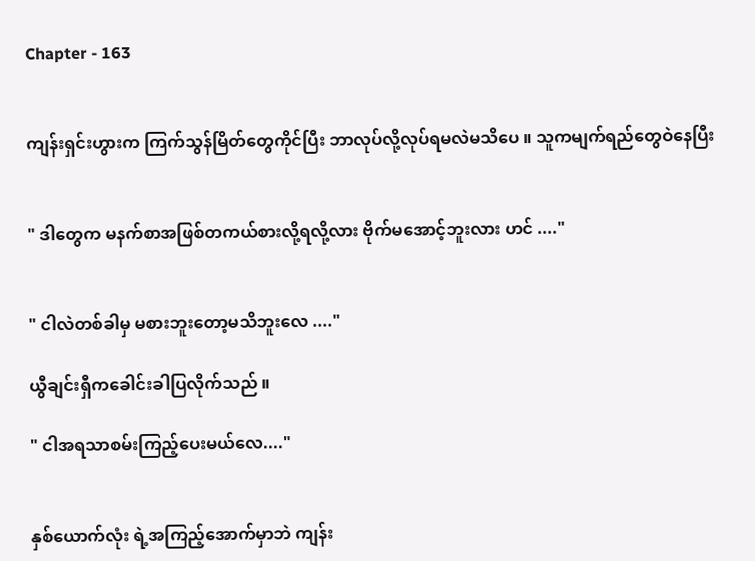Chapter - 163


ကျန်းရှင်းဟွားက ကြက်သွန်မြိတ်တွေကိုင်ပြီး ဘာလုပ်လို့လုပ်ရမလဲမသိပေ ။ သူကမျက်ရည်တွေဝဲနေပြီး


" ဒါတွေက မနက်စာအဖြစ်တကယ်စားလို့ရလို့လား ဗိုက်မအောင့်ဘူးလား ဟင် ...."


" ငါလဲတစ်ခါမှ မစားဘူးတော့မသိဘူးလေ ...."

ယွီချင်းရှီကခေါင်းခါပြလိုက်သည် ။

" ငါအရသာစမ်းကြည့်ပေးမယ်လေ...."


နှစ်ယောက်လုံး ရဲ့အကြည့်အောက်မှာဘဲ ကျန်း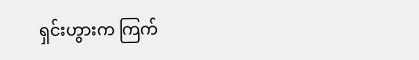ရှင်းဟွားက ကြက်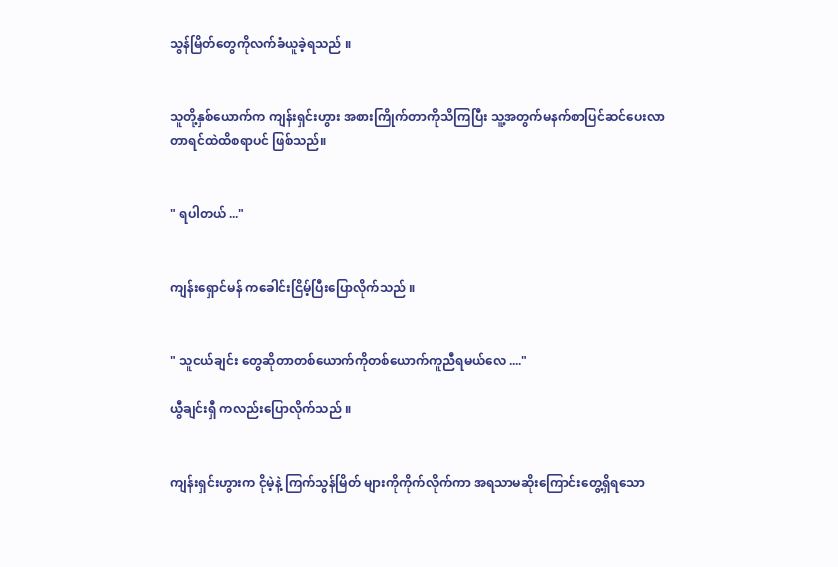သွန်မြိတ်တွေကိုလက်ခံယူခဲ့ရသည် ။


သူတို့နှစ်ယောက်က ကျန်းရှင်းဟွား အစားကြိုက်တာကိုသိကြပြီး သူ့အတွက်မနက်စာပြင်ဆင်ပေးလာတာရင်ထဲထိစရာပင် ဖြစ်သည်။


" ရပါတယ် ..."


ကျန်းရှောင်မန် ကခေါင်းငြိမ့်ပြီးပြောလိုက်သည် ။


" သူငယ်ချင်း တွေဆိုတာတစ်ယောက်ကိုတစ်ယောက်ကူညီရမယ်လေ ...."

ယွီချင်းရှီ ကလည်းပြောလိုက်သည် ။


ကျန်းရှင်းဟွားက ငိုမဲ့နဲ့ ကြက်သွန်မြိတ် များကိုကိုက်လိုက်ကာ အရသာမဆိုးကြောင်းတွေ့ရှိရသော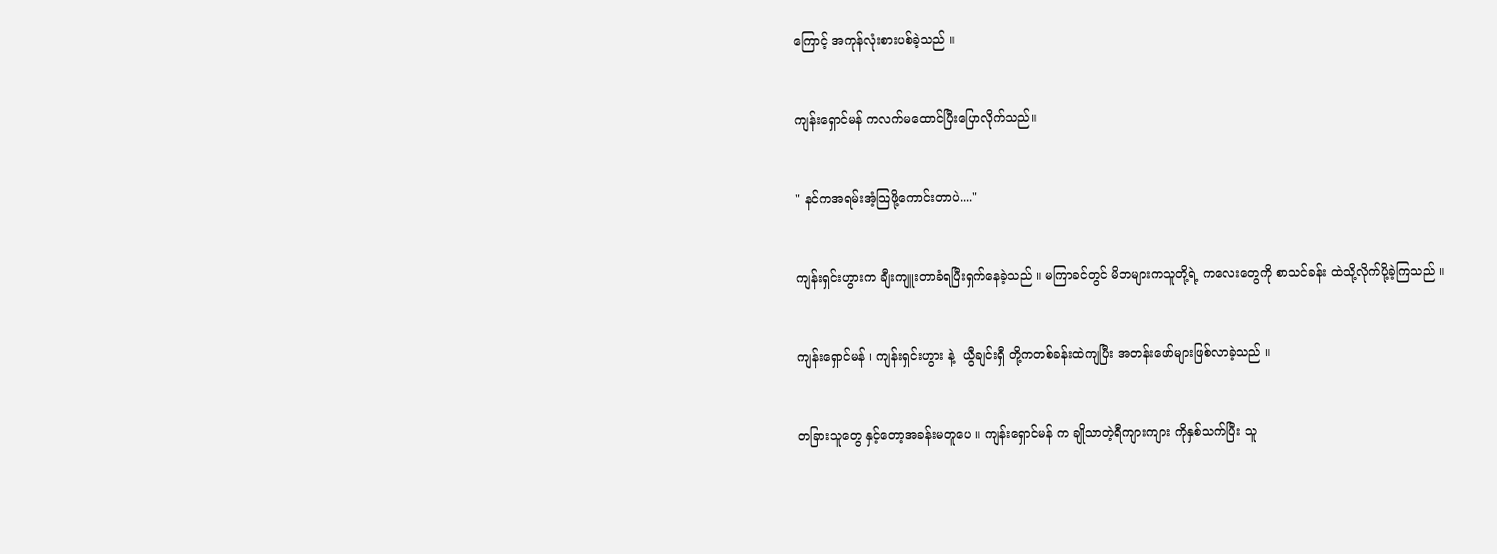ကြောင့် အကုန်လုံးစားပစ်ခဲ့သည် ။


ကျန်းရှောင်မန် ကလက်မထောင်ပြီးပြောလိုက်သည်။


" နင်ကအရမ်းအံ့သြဖို့ကောင်းတာပဲ...."


ကျန်းရှင်းဟွားက ချီးကျူးတာခံရပြီးရှက်နေခဲ့သည် ။ မကြာခင်တွင် မိဘများကသူတို့ရဲ့ ကလေးတွေကို စာသင်ခန်း ထဲသို့လိုက်ပို့ခဲ့ကြသည် ။


ကျန်းရှောင်မန် ၊ ကျန်းရှင်းဟွား နဲ့  ယွီချင်းရှီ တို့ကတစ်ခန်းထဲကျပြီး အတန်းဖော်များဖြစ်လာခဲ့သည် ။


တခြားသူတွေ နှင့်တော့အခန်းမတူပေ ။ ကျန်းရှောင်မန် က ချိုသာတဲ့ရီကျားကျား ကိုနှစ်သက်ပြီး သူ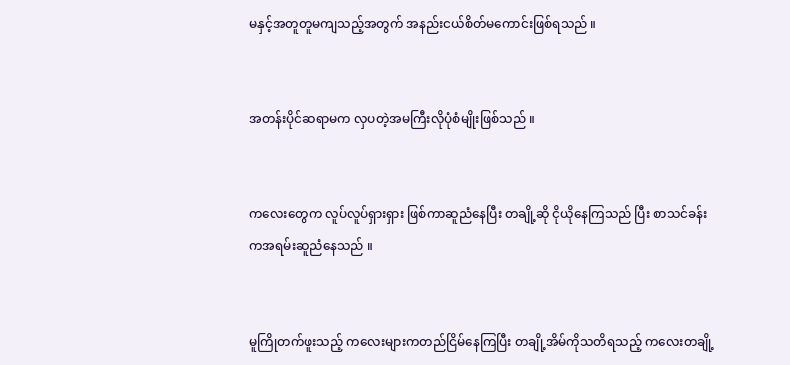မနှင့်အတူတူမကျသည့်အတွက် အနည်းငယ်စိတ်မကောင်းဖြစ်ရသည် ။


အတန်းပိုင်ဆရာမက လှပတဲ့အမကြီးလိုပုံစံမျိုးဖြစ်သည် ။


ကလေးတွေက လူပ်လူပ်ရှားရှား ဖြစ်ကာဆူညံနေပြီး တချို့ဆို ငိုယိုနေကြသည် ပြီး စာသင်ခန်း ကအရမ်းဆူညံနေသည် ။


မူကြိုတက်ဖူးသည့် ကလေးများကတည်ငြိမ်နေကြပြီး တချို့အိမ်ကိုသတိရသည့် ကလေးတချို့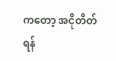ကတော့ အငိုတိတ်ရန်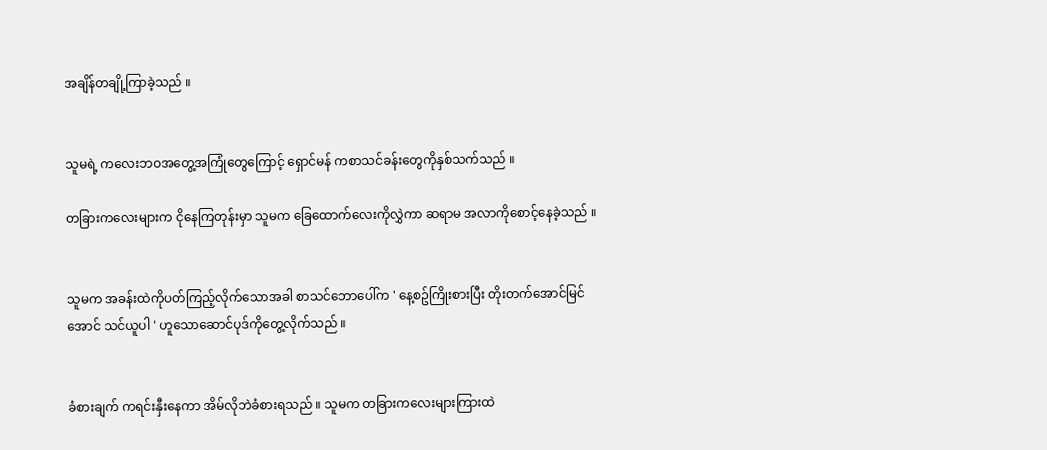အချိန်တချို့ကြာခဲ့သည် ။


သူမရဲ့ ကလေးဘဝအတွေ့အကြုံတွေကြောင့် ရှောင်မန် ကစာသင်ခန်းတွေကိုနှစ်သက်သည် ။

တခြားကလေးများက ငိုနေကြတုန်းမှာ သူမက ခြေထောက်လေးကိုလွှဲကာ ဆရာမ အလာကိုစောင့်နေခဲ့သည် ။


သူမက အခန်းထဲကိုပတ်ကြည့်လိုက်သောအခါ စာသင်ဘောပေါ်က ' နေ့စဥ်ကြိုးစားပြီး တိုးတက်အောင်မြင်အောင် သင်ယူပါ ' ဟူသောဆောင်ပုဒ်ကိုတွေ့လိုက်သည် ။


ခံစားချက် ကရင်းနှီးနေကာ အိမ်လိုဘဲခံစားရသည် ။ သူမက တခြားကလေးများကြားထဲ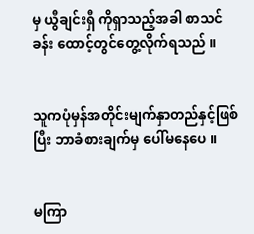မှ ယွီချင်းရှီ ကိုရှာသည့်အခါ စာသင်ခန်း ထောင့်တွင်တွေ့လိုက်ရသည် ။


သူကပုံမှန်အတိုင်းမျက်နှာတည်နှင့်ဖြစ်ပြီး ဘာခံစားချက်မှ ပေါ်မနေပေ ။


မကြာ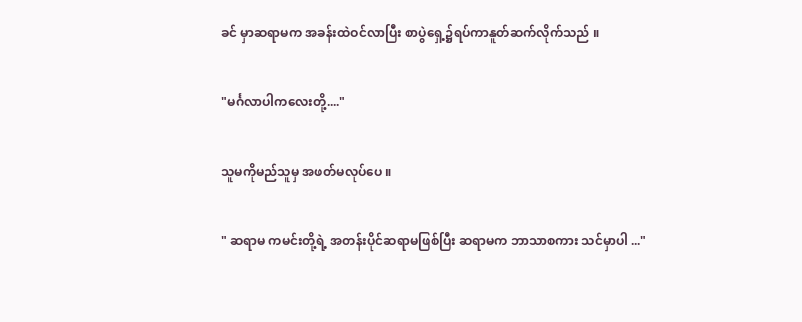ခင် မှာဆရာမက အခန်းထဲဝင်လာပြီး စာပွဲရှေ့၌ရပ်ကာနူတ်ဆက်လိုက်သည် ။


"မင်္ဂလာပါကလေးတို့...."


သူမကိုမည်သူမှ အဖတ်မလုပ်ပေ ။


" ဆရာမ ကမင်းတို့ရဲ့ အတန်းပိုင်ဆရာမဖြစ်ပြီး ဆရာမက ဘာသာစကား သင်မှာပါ ..."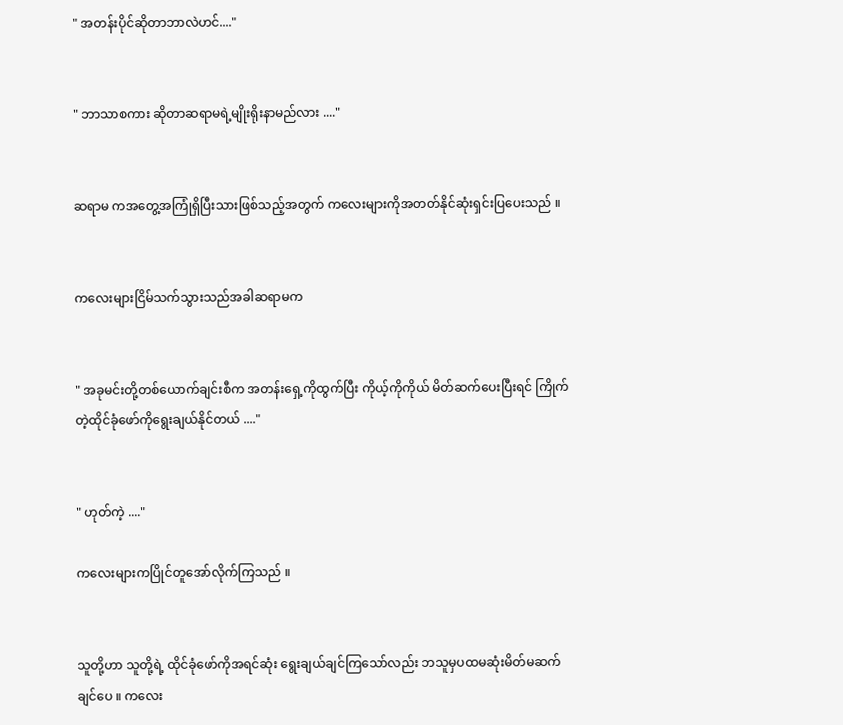" အတန်းပိုင်ဆိုတာဘာလဲဟင်...."


" ဘာသာစကား ဆိုတာဆရာမရဲ့မျိုးရိုးနာမည်လား ...."


ဆရာမ ကအတွေ့အကြုံရှိပြီးသားဖြစ်သည့်အတွက် ကလေးများကိုအတတ်နိုင်ဆုံးရှင်းပြပေးသည် ။


ကလေးများငြိမ်သက်သွားသည်အခါဆရာမက


" အခုမင်းတို့တစ်ယောက်ချင်းစီက အတန်းရှေ့ကိုထွက်ပြီး ကိုယ့်ကိုကိုယ် မိတ်ဆက်ပေးပြီးရင် ကြိုက်တဲ့ထိုင်ခုံဖော်ကိုရွေးချယ်နိုင်တယ် ...."


" ဟုတ်ကဲ့ ...."

ကလေးများကပြိုင်တူအော်လိုက်ကြသည် ။


သူတို့ဟာ သူတို့ရဲ့ ထိုင်ခုံဖော်ကိုအရင်ဆုံး ရွေးချယ်ချင်ကြသော်လည်း ဘသူမှပထမဆုံးမိတ်မဆက်ချင်ပေ ။ ကလေး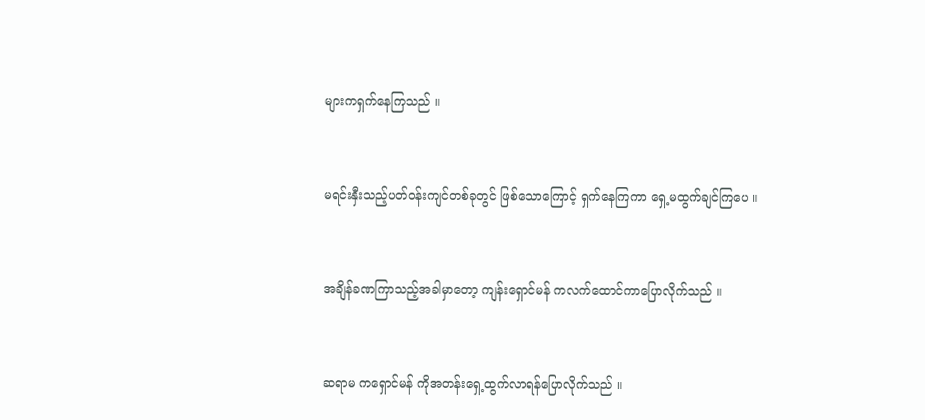များကရှက်နေကြသည် ။


မရင်းနှီးသည့်ပတ်ဝန်းကျင်တစ်ခုတွင် ဖြစ်သောကြောင့် ရှက်နေကြကာ ရှေ့မထွက်ချင်ကြပေ ။


အချိန်ခဏကြာသည့်အခါမှာတော့ ကျန်းရှောင်မန် ကလက်ထောင်ကာပြောလိုက်သည် ။


ဆရာမ ကရှောင်မန် ကိုအတန်းရှေ့ထွက်လာရန်ပြောလိုက်သည် ။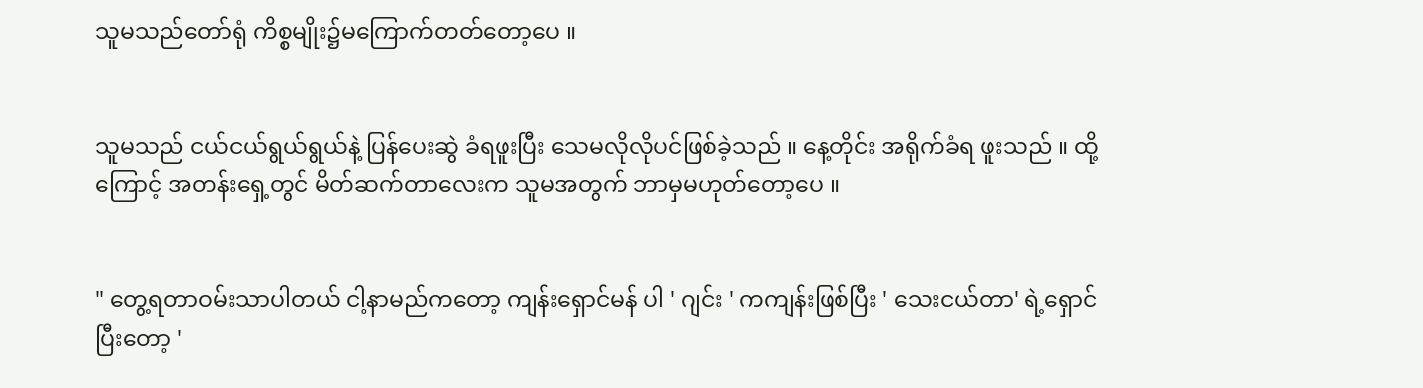သူမသည်တော်ရုံ ကိစ္စမျိုး၌မကြောက်တတ်တော့ပေ ။


သူမသည် ငယ်ငယ်ရွယ်ရွယ်နဲ့ ပြန်ပေးဆွဲ ခံရဖူးပြီး သေမလိုလိုပင်ဖြစ်ခဲ့သည် ။ နေ့တိုင်း အရိုက်ခံရ ဖူးသည် ။ ထို့ကြောင့် အတန်းရှေ့တွင် မိတ်ဆက်တာလေးက သူမအတွက် ဘာမှမဟုတ်တော့ပေ ။


" တွေ့ရတာဝမ်းသာပါတယ် ငါ့နာမည်ကတော့ ကျန်းရှောင်မန် ပါ ' ဂျင်း ' ကကျန်းဖြစ်ပြီး ' သေးငယ်တာ' ရဲ့ရှောင်ပြီးတော့ '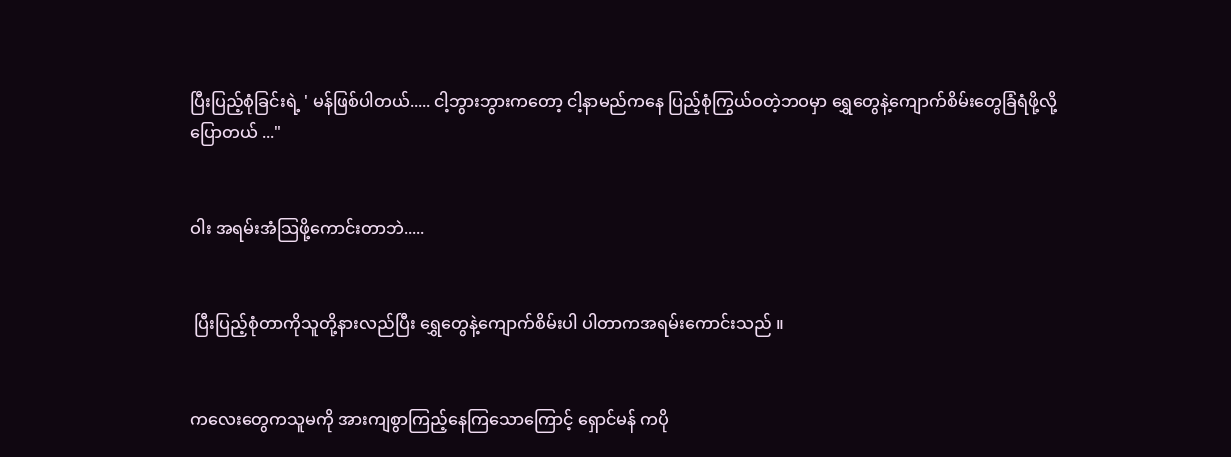ပြီးပြည့်စုံခြင်းရဲ့ ' မန်ဖြစ်ပါတယ်..... ငါ့ဘွားဘွားကတော့ ငါ့နာမည်ကနေ ပြည့်စုံကြွယ်ဝတဲ့ဘဝမှာ ရွှေတွေနဲ့ကျောက်စိမ်းတွေခြံရံဖို့လို့ပြောတယ် ..."


ဝါး အရမ်းအံသြဖို့ကောင်းတာဘဲ.....


 ပြီးပြည့်စုံတာကိုသူတို့နားလည်ပြီး ရွှေတွေနဲ့ကျောက်စိမ်းပါ ပါတာကအရမ်းကောင်းသည် ။


ကလေးတွေကသူမကို အားကျစွာကြည့်နေကြသောကြောင့် ရှောင်မန် ကပို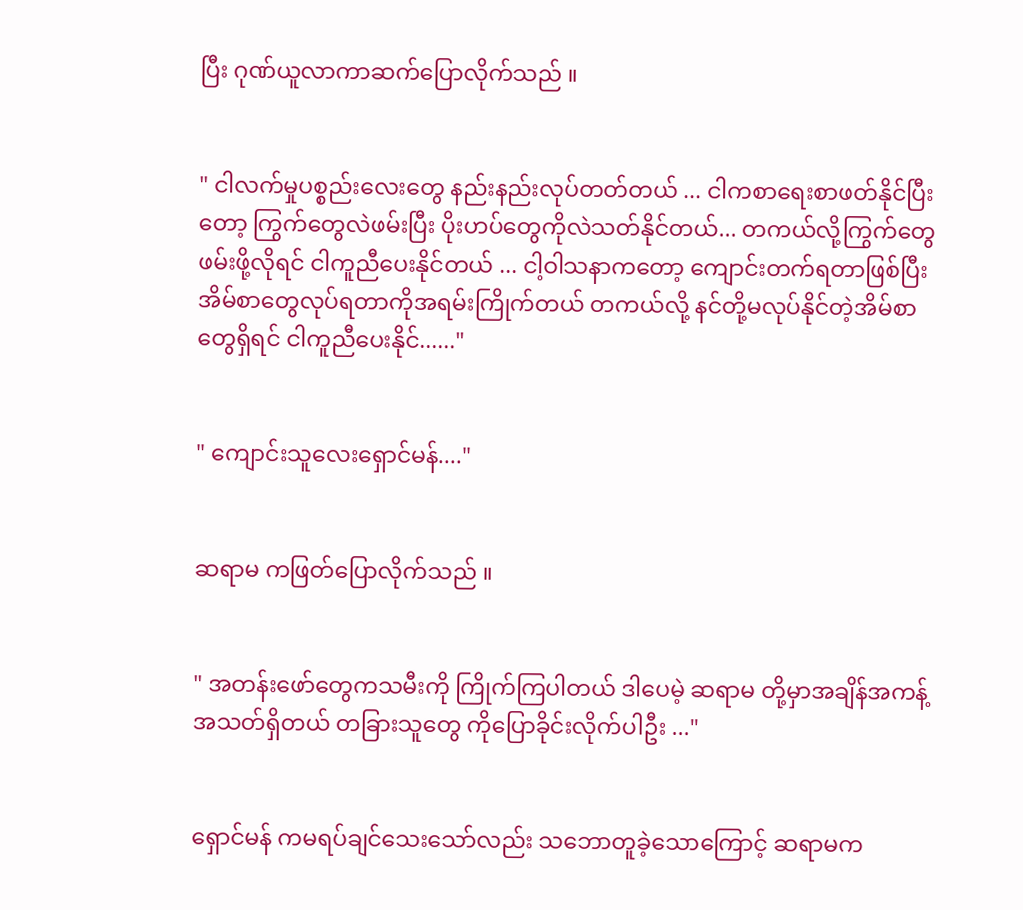ပြီး ဂုဏ်ယူလာကာဆက်ပြောလိုက်သည် ။


" ငါလက်မှုပစ္စည်းလေးတွေ နည်းနည်းလုပ်တတ်တယ် ... ငါကစာရေးစာဖတ်နိုင်ပြီးတော့ ကြွက်တွေလဲဖမ်းပြီး ပိုးဟပ်တွေကိုလဲသတ်နိုင်တယ်... တကယ်လို့ကြွက်တွေဖမ်းဖို့လိုရင် ငါကူညီပေးနိုင်တယ် ... ငါ့ဝါသနာကတော့ ကျောင်းတက်ရတာဖြစ်ပြီး အိမ်စာတွေလုပ်ရတာကိုအရမ်းကြိုက်တယ် တကယ်လို့ နင်တို့မလုပ်နိုင်တဲ့အိမ်စာတွေရှိရင် ငါကူညီပေးနိုင်......"


" ကျောင်းသူလေးရှောင်မန်...."


ဆရာမ ကဖြတ်ပြောလိုက်သည် ။


" အတန်းဖော်တွေကသမီးကို ကြိုက်ကြပါတယ် ဒါပေမဲ့ ဆရာမ တို့မှာအချိန်အကန့်အသတ်ရှိတယ် တခြားသူတွေ ကိုပြောခိုင်းလိုက်ပါဦး ..."


ရှောင်မန် ကမရပ်ချင်သေးသော်လည်း သဘောတူခဲ့သောကြောင့် ဆရာမက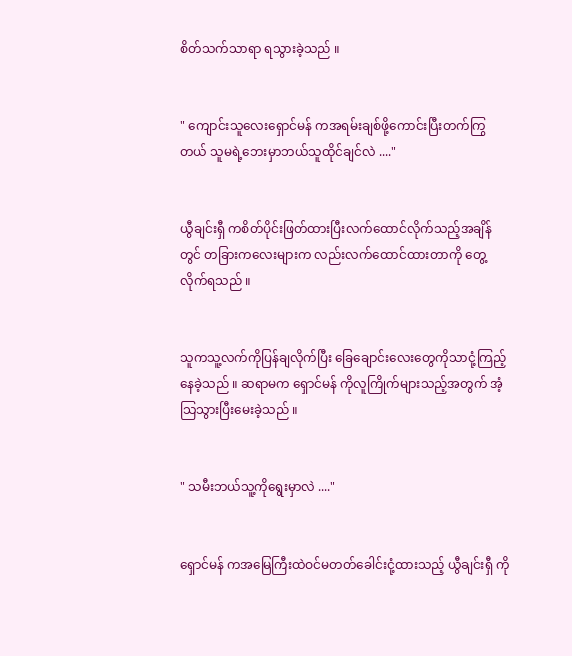စိတ်သက်သာရာ ရသွားခဲ့သည် ။


" ကျောင်းသူလေးရှောင်မန် ကအရမ်းချစ်ဖို့ကောင်းပြီးတက်ကြွတယ် သူမရဲ့ဘေးမှာဘယ်သူထိုင်ချင်လဲ ...."


ယွီချင်းရှီ ကစိတ်ပိုင်းဖြတ်ထားပြီးလက်ထောင်လိုက်သည့်အချိန်တွင် တခြားကလေးများက လည်းလက်ထောင်ထားတာကို တွေ့လိုက်ရသည် ။


သူကသူ့လက်ကိုပြန်ချလိုက်ပြီး ခြေချောင်းလေးတွေကိုသာငုံ့ကြည့် နေခဲ့သည် ။ ဆရာမက ရှောင်မန် ကိုလူကြိုက်များသည့်အတွက် အံ့သြသွားပြီးမေးခဲ့သည် ။


" သမီးဘယ်သူ့ကိုရွေးမှာလဲ ...."


ရှောင်မန် ကအမြေကြီးထဲဝင်မတတ်ခေါင်းငုံ့ထားသည့် ယွီချင်းရှီ ကို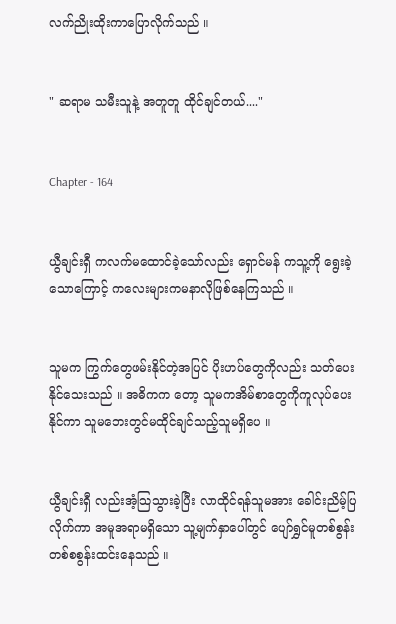လက်ညိုးထိုးကာပြောလိုက်သည် ။


" ဆရာမ သမီးသူနဲ့ အတူတူ ထိုင်ချင်တယ်...."


Chapter - 164


ယွီချင်းရှီ ကလက်မထောင်ခဲ့သော်လည်း ရှောင်မန် ကသူ့ကို ရွေးခဲ့သောကြောင့် ကလေးများကမနာလိုဖြစ်နေကြသည် ။


သူမက ကြွက်တွေဖမ်းနိုင်တဲ့အပြင် ပိုးဟပ်တွေကိုလည်း သတ်ပေးနိုင်သေးသည် ။ အဓိကက တော့ သူမကအိမ်စာတွေကိုကူလုပ်ပေးနိုင်ကာ သူမဘေးတွင်မထိုင်ချင်သည့်သူမရှိပေ ။


ယွီချင်းရှီ လည်းအံ့သြသွားခဲ့ပြီး လာထိုင်ရန်သူမအား ခေါင်းညိမ့်ပြလိုက်ကာ အမူအရာမရှိသော သူ့မျက်နှာပေါ်တွင် ပျော်ရွှင်မူတစ်စွန်းတစ်စစွန်းထင်းနေသည် ။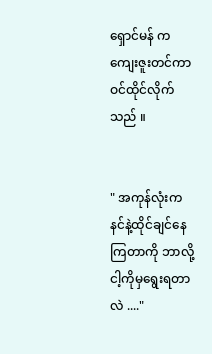ရှောင်မန် က ကျေးဇူးတင်ကာဝင်ထိုင်လိုက်သည် ။


" အကုန်လုံးက နင်နဲ့ထိုင်ချင်နေကြတာကို ဘာလို့ငါ့ကိုမှရွေးရတာလဲ ...."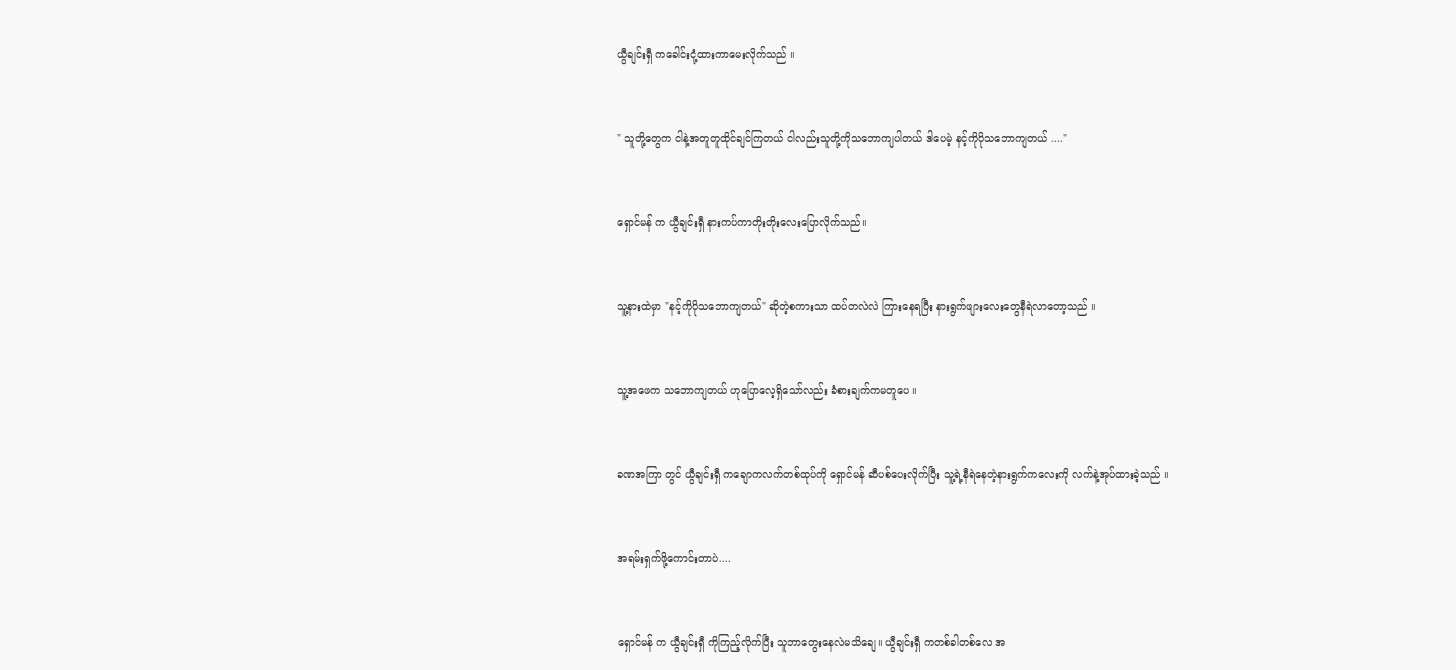ယွီချင်းရှီ ကခေါင်းငုံ့ထားကာမေးလိုက်သည် ။


" သူတို့တွေက ငါနဲ့အတူတူထိုင်ချင်ကြတယ် ငါလည်းသူတို့ကိုသဘောကျပါတယ် ဒါပေမဲ့ နင့်ကိုပိုသဘောကျတယ် ...."


ရှောင်မန် က ယွီချင်းရှီ နားကပ်ကာတိုးတိုးလေးပြောလိုက်သည်။


သူ့နားထဲမှာ "နင့်ကိုပိုသဘောကျတယ်" ဆိုတဲ့စကားသာ ထပ်တလဲလဲ ကြားနေရပြီး နားရွက်ဖျားလေးတွေနီရဲလာတော့သည် ။


သူ့အဖေက သဘောကျတယ် ဟုပြောလေ့ရှိသော်လည်း ခံစားချက်ကမတူပေ ။


ခဏအကြာ တွင် ယွီချင်းရှီ ကချောကလက်တစ်ထုပ်ကို ရှောင်မန် ဆီပစ်ပေးလိုက်ပြီး သူ့ရဲ့နီရဲနေတဲ့နားရွက်ကလေးကို လက်နဲ့အုပ်ထားခဲ့သည် ။


အရမ်းရှက်ဖို့ကောင်းတာပဲ....


ရှောင်မန် က ယွီချင်းရှီ ကိုကြည့်လိုက်ပြီး သူဘာတွေးနေလဲမသိချေ။ ယွီချင်းရှီ ကတစ်ခါတစ်လေ အ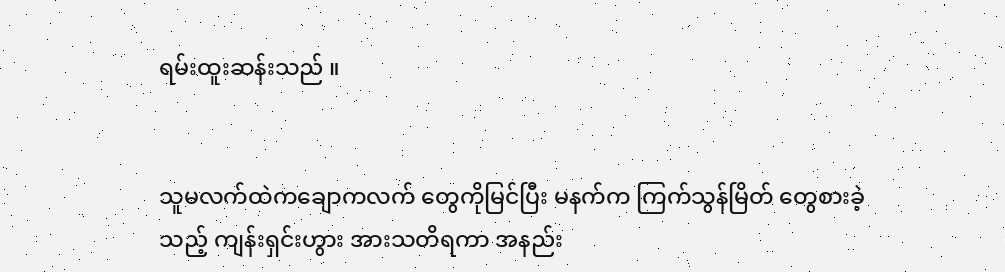ရမ်းထူးဆန်းသည် ။


သူမလက်ထဲကချောကလက် တွေကိုမြင်ပြီး မနက်က ကြက်သွန်မြိတ် တွေစားခဲ့သည့် ကျန်းရှင်းဟွား အားသတိရကာ အနည်း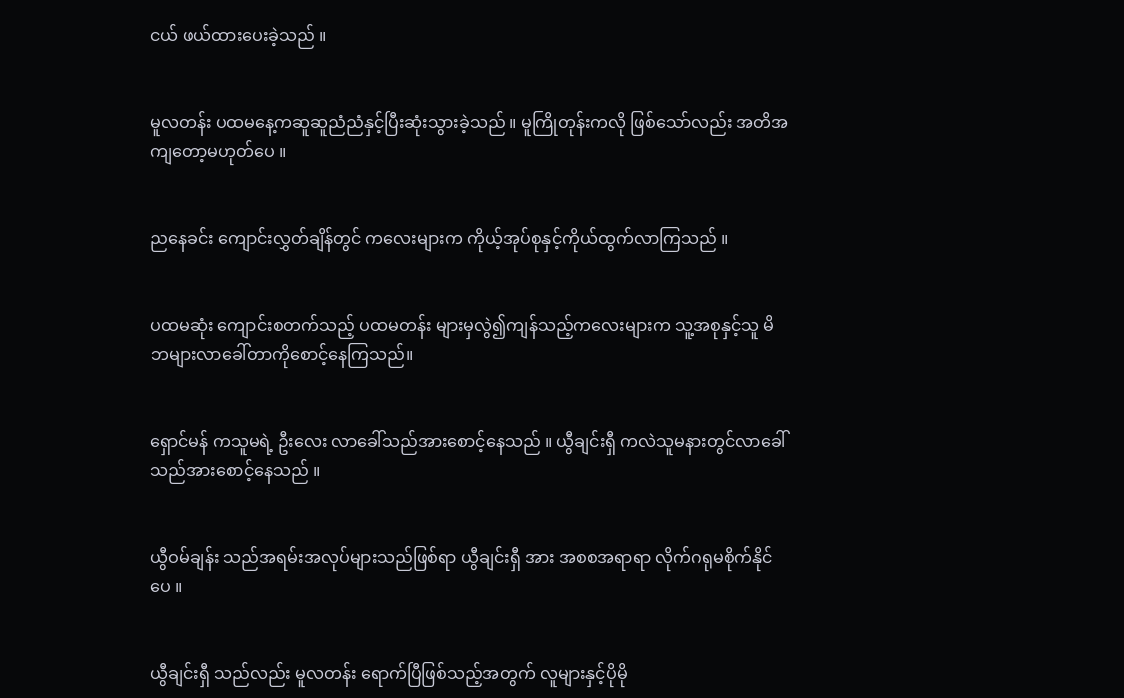ငယ် ဖယ်ထားပေးခဲ့သည် ။


မူလတန်း ပထမနေ့ကဆူဆူညံညံနှင့်ပြီးဆုံးသွားခဲ့သည် ။ မူကြိုတုန်းကလို ဖြစ်သော်လည်း အတိအကျတော့မဟုတ်ပေ ။


ညနေခင်း ကျောင်းလွှတ်ချိန်တွင် ကလေးများက ကိုယ့်အုပ်စုနှင့်ကိုယ်ထွက်လာကြသည် ။


ပထမဆုံး ကျောင်းစတက်သည့် ပထမတန်း များမှလွဲ၍ကျန်သည့်ကလေးများက သူ့အစုနှင့်သူ မိဘများလာခေါ်တာကိုစောင့်နေကြသည်။


ရှောင်မန် ကသူမရဲ့ ဦးလေး လာခေါ်သည်အားစောင့်နေသည် ။ ယွီချင်းရှီ ကလဲသူမနားတွင်လာခေါ်သည်အားစောင့်နေသည် ။


ယွီဝမ်ချန်း သည်အရမ်းအလုပ်များသည်ဖြစ်ရာ ယွီချင်းရှီ အား အစစအရာရာ လိုက်ဂရုမစိုက်နိုင်ပေ ။


ယွီချင်းရှီ သည်လည်း မူလတန်း ရောက်ပြီဖြစ်သည့်အတွက် လူများနှင့်ပိုမို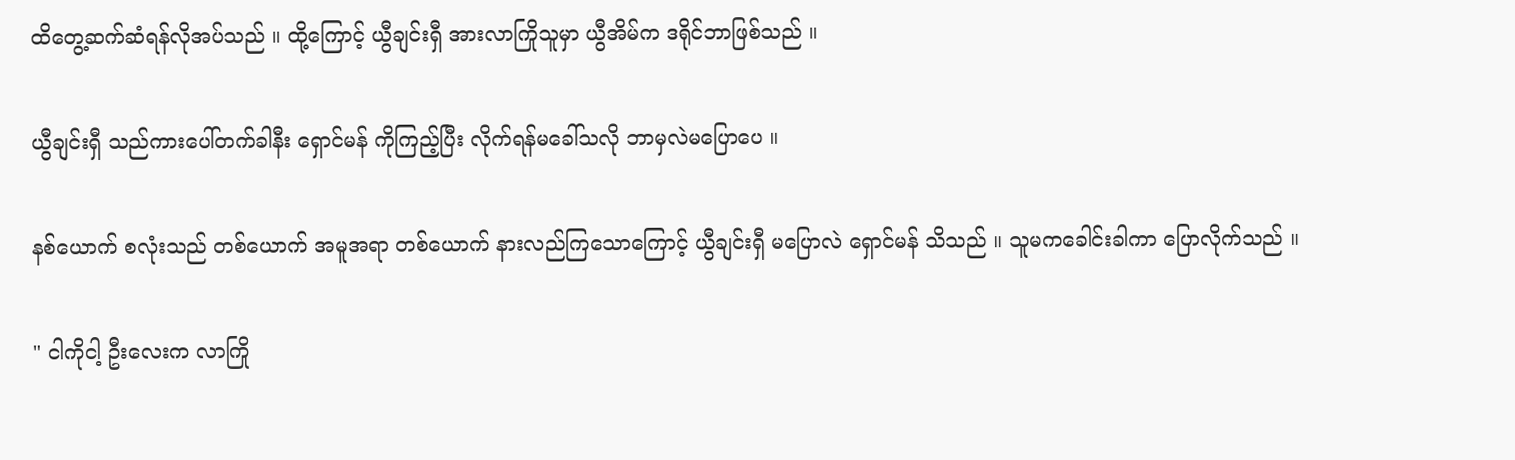ထိတွေ့ဆက်ဆံရန်လိုအပ်သည် ။ ထို့ကြောင့် ယွီချင်းရှီ အားလာကြိုသူမှာ ယွီအိမ်က ဒရိုင်ဘာဖြစ်သည် ။


ယွီချင်းရှီ သည်ကားပေါ်တက်ခါနီး ရှောင်မန် ကိုကြည့်ပြီး လိုက်ရန်မခေါ်သလို ဘာမှလဲမပြောပေ ။


နစ်ယောက် စလုံးသည် တစ်ယောက် အမူအရာ တစ်ယောက် နားလည်ကြသောကြောင့် ယွီချင်းရှီ မပြောလဲ ရှောင်မန် သိသည် ။ သူမကခေါင်းခါကာ ပြောလိုက်သည် ။


" ငါကိုငါ့ ဦးလေးက လာကြို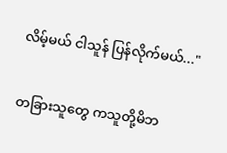လိမ့်မယ် ငါသူန် ပြန်လိုက်မယ်..."


တခြားသူတွေ ကသူတို့မိဘ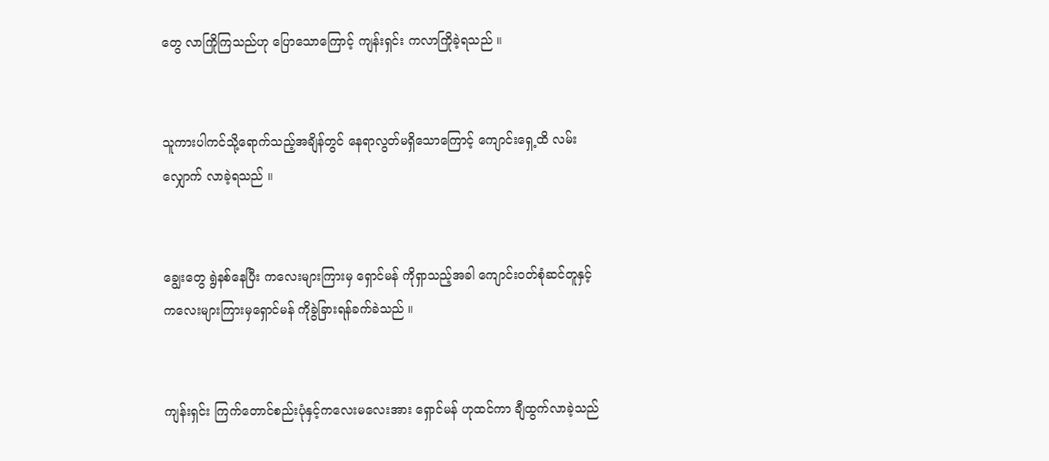တွေ လာကြိုကြသည်ဟု ပြောသောကြောင့် ကျန်းရှင်း ကလာကြိုခဲ့ရသည် ။


သူကားပါကင်သို့ရောက်သည့်အချိန်တွင် နေရာလွတ်မရှိသောကြောင့် ကျောင်းရှေ့ထိ လမ်းလျှောက် လာခဲ့ရသည် ။


ချွေးတွေ ရွဲနစ်နေပြီး ကလေးများကြားမှ ရှောင်မန် ကိုရှာသည့်အခါ ကျောင်းဝတ်စုံဆင်တူနှင့် ကလေးများကြားမှရှောင်မန် ကိုခွဲခြားရန်ခက်ခဲသည် ။


ကျန်းရှင်း ကြက်တောင်စည်းပုံနှင့်ကလေးမလေးအား ရှောင်မန် ဟုထင်ကာ ချီထွက်လာခဲ့သည်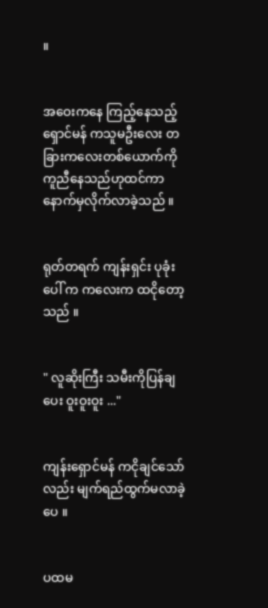။


အဝေးကနေ ကြည့်နေသည့် ရှောင်မန် ကသူမဦးလေး တခြားကလေးတစ်ယောက်ကို ကူညီနေသည်ဟုထင်ကာ နောက်မှလိုက်လာခဲ့သည် ။


ရုတ်တရက် ကျန်းရှင်း ပုခုံးပေါ် က ကလေးက ထငိုတော့သည် ။


" လူဆိုးကြီး သမီးကိုပြန်ချပေး ဝူးဝူးဝူး ..."


ကျန်းရှောင်မန် ကငိုချင်သော်လည်း မျက်ရည်ထွက်မလာခဲ့ပေ ။


ပထမ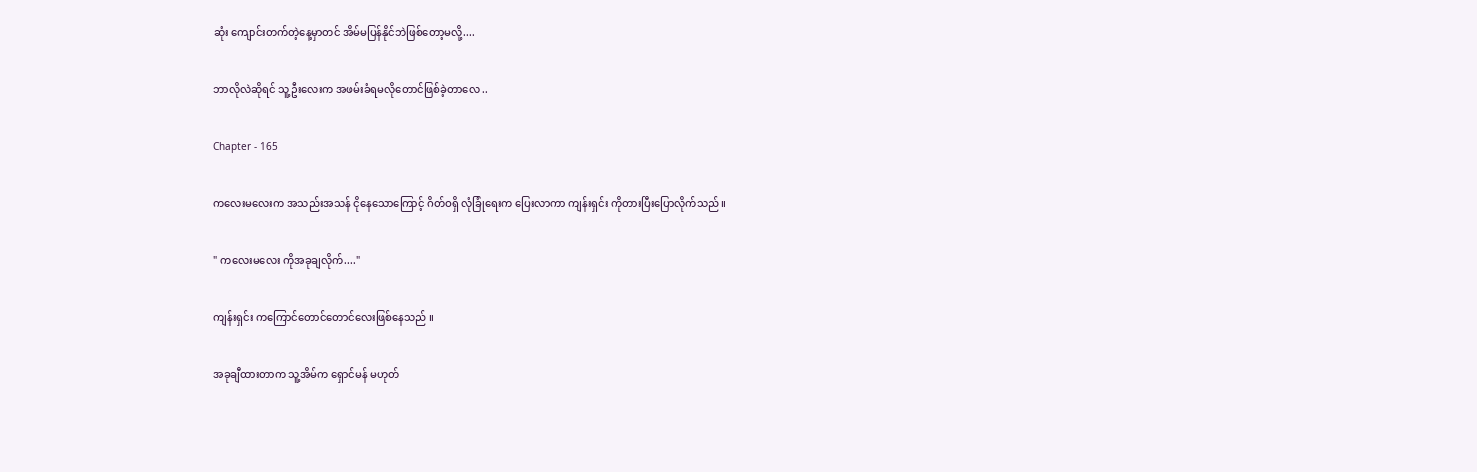ဆုံး ကျောင်းတက်တဲ့နေ့မှာတင် အိမ်မပြန်နိုင်ဘဲဖြစ်တော့မလို့....


ဘာလိုလဲဆိုရင် သူ့ဦးလေးက အဖမ်းခံရမလိုတောင်ဖြစ်ခဲ့တာလေ ..


Chapter - 165


ကလေးမလေးက အသည်းအသန် ငိုနေသောကြောင့် ဂိတ်ဝရှိ လုံခြုံရေးက ပြေးလာကာ ကျန်းရှင်း ကိုတားပြီးပြောလိုက်သည် ။


" ကလေးမလေး ကိုအခုချလိုက်...."


ကျန်းရှင်း ကကြောင်တောင်တောင်လေးဖြစ်နေသည် ။


အခုချီထားတာက သူ့အိမ်က ရှောင်မန် မဟုတ်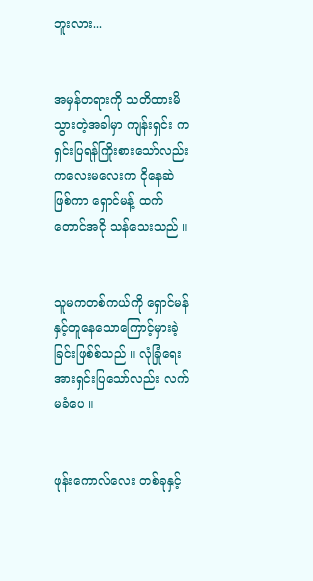ဘူးလား...


အမှန်တရားကို သတိထားမိသွားတဲ့အခါမှာ ကျန်းရှင်း ကရှင်းပြရန်ကြိုးစားသော်လည်း ကလေးမလေးက ငိုနေဆဲဖြစ်ကာ ရှောင်မန့် ထက်တောင်အငို သန်သေးသည် ။


သူမကတစ်ကယ်ကို ရှောင်မန် နှင့်တူနေသောကြောင့်မှားခဲ့ခြင်းဖြစ်စ်သည် ။ လုံခြုံရေး အားရှင်းပြသော်လည်း လက်မခံပေ ။


ဖုန်းကောလ်လေး တစ်ခုနှင့်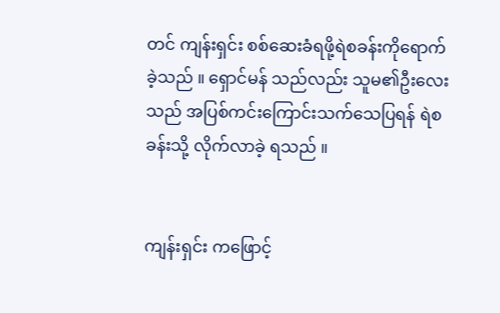တင် ကျန်းရှင်း စစ်ဆေးခံရဖို့ရဲစခန်းကိုရောက်ခဲ့သည် ။ ရှောင်မန် သည်လည်း သူမ၏ဦးလေးသည် အပြစ်ကင်းကြောင်းသက်သေပြရန် ရဲစခန်းသို့ လိုက်လာခဲ့ ရသည် ။


ကျန်းရှင်း ကဖြောင့်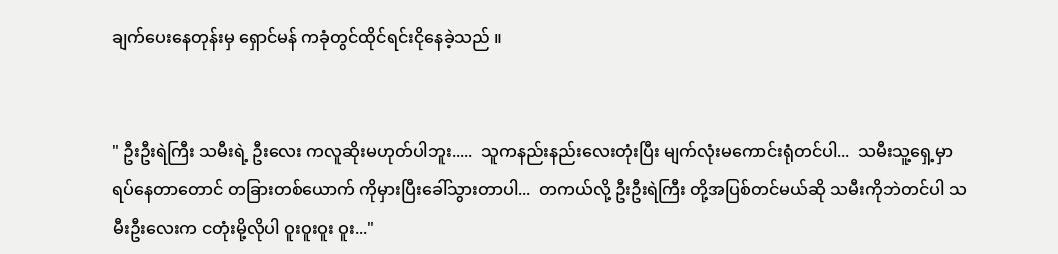ချက်ပေးနေတုန်းမှ ရှောင်မန် ကခုံတွင်ထိုင်ရင်းငိုနေခဲ့သည် ။


" ဦးဦးရဲကြီး သမီးရဲ့ ဦးလေး ကလူဆိုးမဟုတ်ပါဘူး.....  သူကနည်းနည်းလေးတုံးပြီး မျက်လုံးမကောင်းရုံတင်ပါ...  သမီးသူ့ရှေ့မှာရပ်နေတာတောင် တခြားတစ်ယောက် ကိုမှားပြီးခေါ်သွားတာပါ...  တကယ်လို့ ဦးဦးရဲကြီး တို့အပြစ်တင်မယ်ဆို သမီးကိုဘဲတင်ပါ သမီးဦးလေးက ငတုံးမို့လိုပါ ဝူးဝူးဝူး ဝူး..."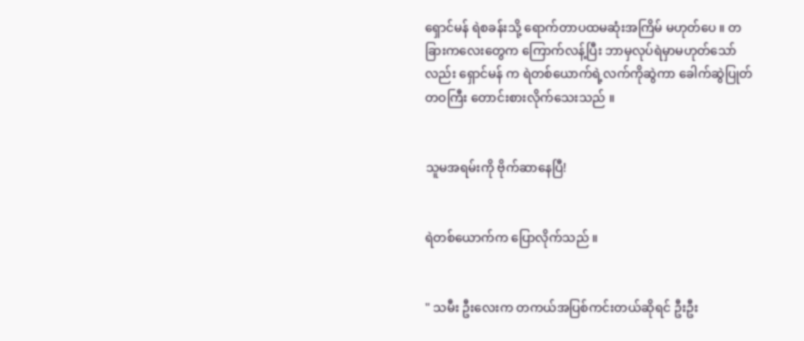ရှောင်မန် ရဲစခန်းသို့ ရောက်တာပထမဆုံးအကြိမ် မဟုတ်ပေ ။ တခြားကလေးတွေက ကြောက်လန့်ပြီး ဘာမှလုပ်ရဲမှာမဟုတ်သော်လည်း ရှောင်မန် က ရဲတစ်ယောက်ရဲ့လက်ကိုဆွဲကာ ခေါက်ဆွဲပြုတ်တဝကြီး တောင်းစားလိုက်သေးသည် ။


သူမအရမ်းကို ဗိုက်ဆာနေပြီ!


ရဲတစ်ယောက်က ပြောလိုက်သည် ။


" သမီး ဦးလေးက တကယ်အပြစ်ကင်းတယ်ဆိုရင် ဦးဦး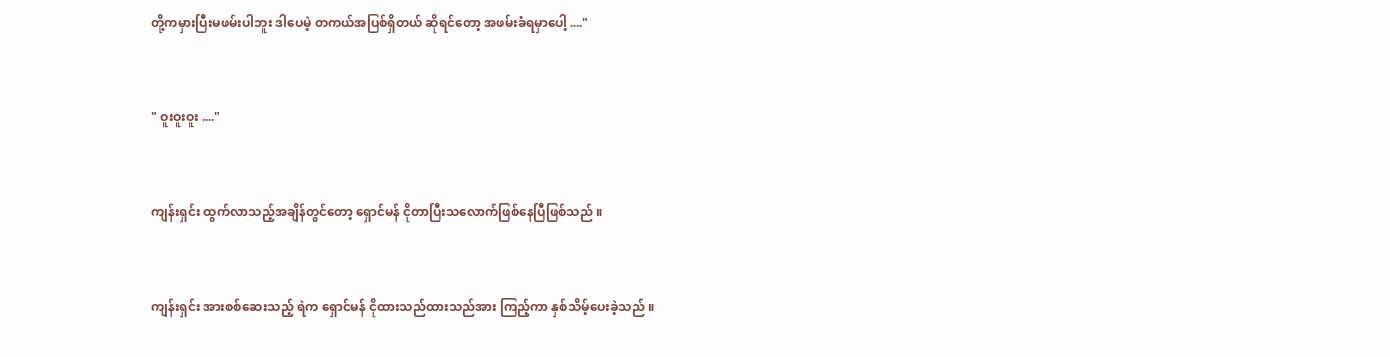တို့ကမှားပြီးမဖမ်းပါဘူး ဒါပေမဲ့ တကယ်အပြစ်ရှိတယ် ဆိုရင်တော့ အဖမ်းခံရမှာပေါ့ ...."


" ဝူးဝူးဝူး ...."


ကျန်းရှင်း ထွက်လာသည့်အချိန်တွင်တော့ ရှောင်မန် ငိုတာပြီးသလောက်ဖြစ်နေပြီဖြစ်သည် ။


ကျန်းရှင်း အားစစ်ဆေးသည့် ရဲက ရှောင်မန် ငိုထားသည်ထားသည်အား ကြည့်ကာ နှစ်သိမ့်ပေးခဲ့သည် ။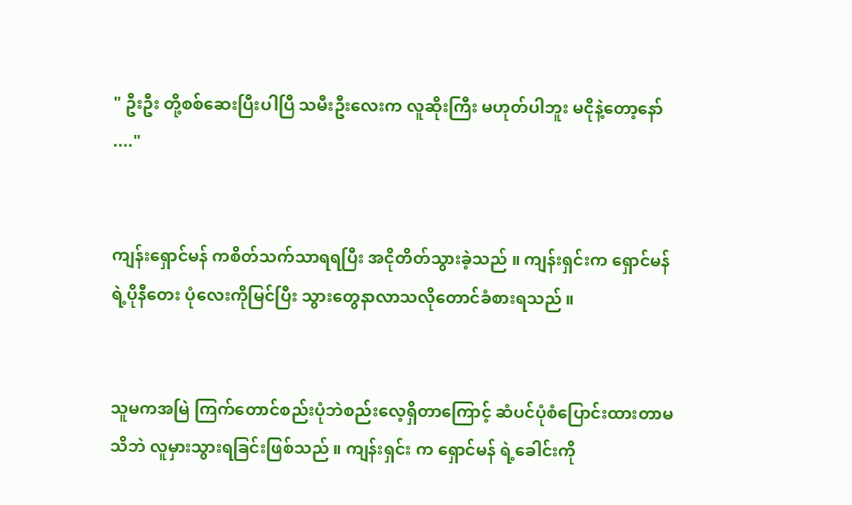" ဦးဦး တို့စစ်ဆေးပြီးပါပြီ သမီးဦးလေးက လူဆိုးကြီး မဟုတ်ပါဘူး မငိုနဲ့တော့နော် ...."


ကျန်းရှောင်မန် ကစိတ်သက်သာရရပြီး အငိုတိတ်သွားခဲ့သည် ။ ကျန်းရှင်းက ရှောင်မန် ရဲ့ပိုနီတေး ပုံလေးကိုမြင်ပြီး သွားတွေနာလာသလိုတောင်ခံစားရသည် ။


သူမကအမြဲ ကြက်တောင်စည်းပုံဘဲစည်းလေ့ရှိတာကြောင့် ဆံပင်ပုံစံပြောင်းထားတာမသိဘဲ လူမှားသွားရခြင်းဖြစ်သည် ။ ကျန်းရှင်း က ရှောင်မန် ရဲ့ခေါင်းကို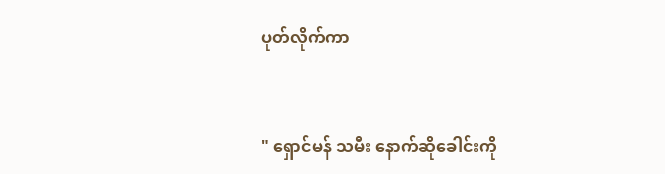ပုတ်လိုက်ကာ


" ရှောင်မန် သမီး နောက်ဆိုခေါင်းကို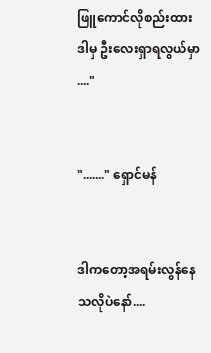ဖြူကောင်လိုစည်းထား ဒါမှ ဦးလေးရှာရလွယ်မှာ ...."


"......." ရှောင်မန်


ဒါကတော့အရမ်းလွန်နေသလိုပဲနော်....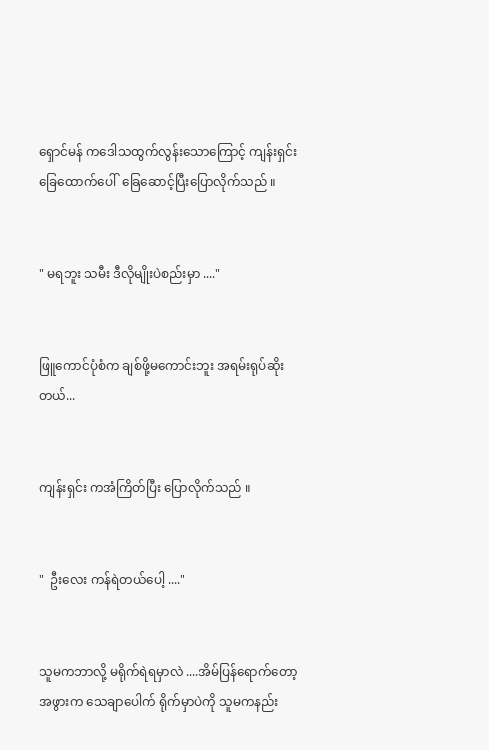ရှောင်မန် ကဒေါသထွက်လွန်းသောကြောင့် ကျန်းရှင်း ခြေထောက်ပေါ်  ခြေဆောင့်ပြီးပြောလိုက်သည် ။


" မရဘူး သမီး ဒီလိုမျိုးပဲစည်းမှာ ...."


ဖြူကောင်ပုံစံက ချစ်ဖို့မကောင်းဘူး အရမ်းရုပ်ဆိုးတယ်...


ကျန်းရှင်း ကအံကြိတ်ပြီး ပြောလိုက်သည် ။


"  ဦးလေး ကန်ရဲတယ်ပေါ့ ...."


သူမကဘာလို့ မရိုက်ရဲရမှာလဲ ....အိမ်ပြန်ရောက်တော့ အဖွားက သေချာပေါက် ရိုက်မှာပဲကို သူမကနည်း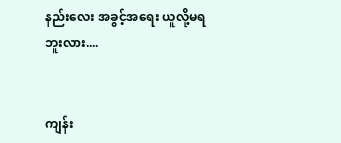နည်းလေး အခွင့်အရေး ယူလို့မရဘူးလား....


ကျန်း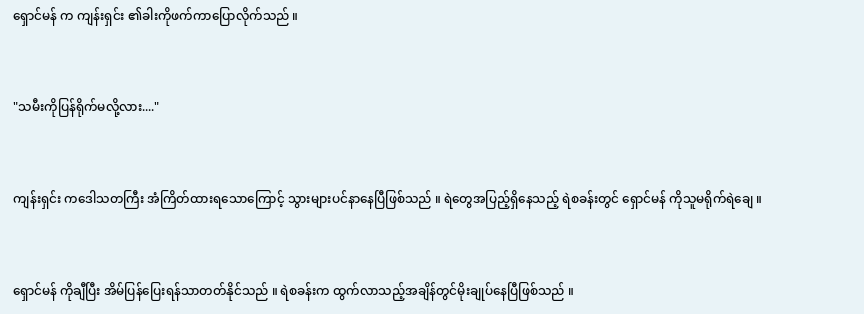ရှောင်မန် က ကျန်းရှင်း ၏ခါးကိုဖက်ကာပြောလိုက်သည် ။


"သမီးကိုပြန်ရိုက်မလို့လား...."


ကျန်းရှင်း ကဒေါသတကြီး အံကြိတ်ထားရသောကြောင့် သွားများပင်နာနေပြီဖြစ်သည် ။ ရဲတွေအပြည့်ရှိနေသည့် ရဲစခန်းတွင် ရှောင်မန် ကိုသူမရိုက်ရဲချေ ။


ရှောင်မန် ကိုချီပြီး အိမ်ပြန်ပြေးရန်သာတတ်နိုင်သည် ။ ရဲစခန်းက ထွက်လာသည့်အချိန်တွင်မိုးချုပ်နေပြီဖြစ်သည် ။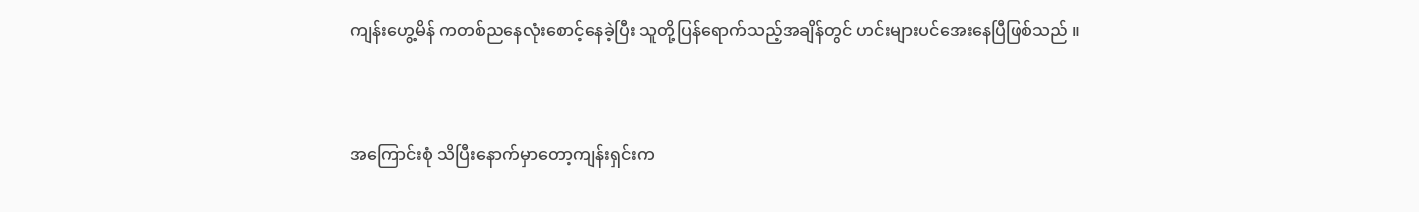ကျန်းဟွေ့မိန် ကတစ်ညနေလုံးစောင့်နေခဲ့ပြီး သူတို့ပြန်ရောက်သည့်အချိန်တွင် ဟင်းများပင်အေးနေပြီဖြစ်သည် ။


အကြောင်းစုံ သိပြီးနောက်မှာတော့ကျန်းရှင်းက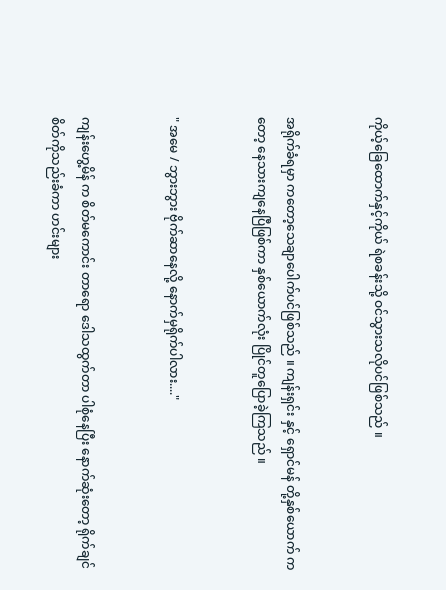ကိုယ့်ခြေထောက်နှင့်ကိုယ် ရဲစခန်းသို့ ဝင်သွားသလိုပင်ဖြစ်သည် ။


အရိုက်ခံရမှာ ကတော့သေချာပေါက်ပင်ဖြစ်သည် ။ ကျန်းရှင်း နှင့် ရှောင်မန် တို့နှစ်ယောက် ကတော့ နေသားကျနေပြီဖြစ်ကာ နှစ်ယောက်လုံး ပြိုင်တူပြောခဲ့ကြသည် ။


" အမေ / ဘွားဘွား ဗိုက်ဆာနေလို့ နောက်မှရိုက်ပါလား...."


ကျန်းဟွေ့မိန် က စိတ်မကောင်း တာရော ဒေါသထွက်တာ ပါစုံနေပြီး နောက်ဆုံးတော့ ရိုက်ချင်စိတ်ကိုသည်းခံကာ ဟင်းများ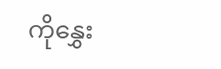ကိုနွှေး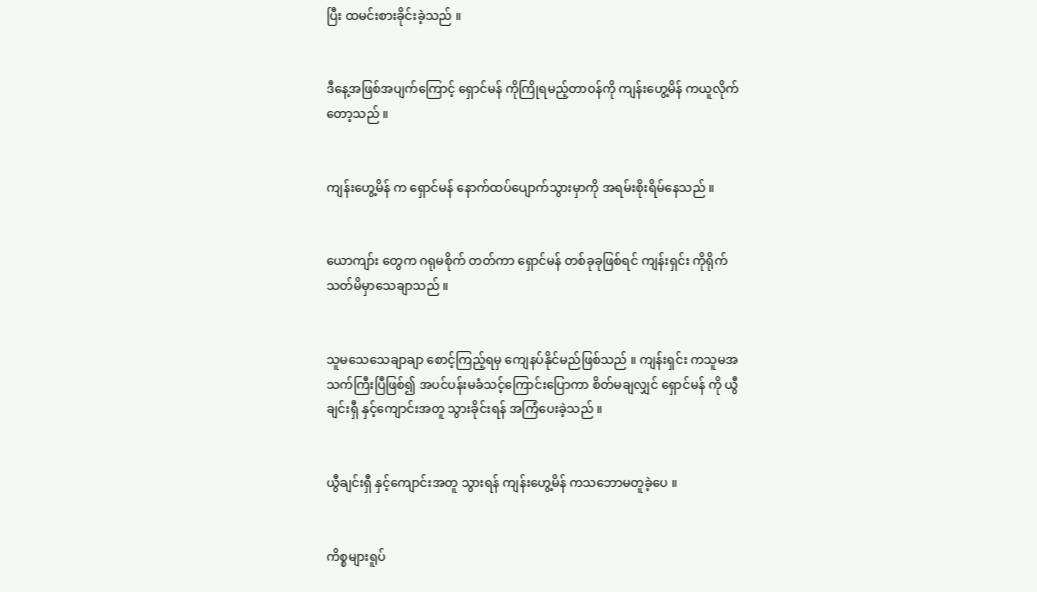ပြီး ထမင်းစားခိုင်းခဲ့သည် ။


ဒီနေ့အဖြစ်အပျက်ကြောင့် ရှောင်မန် ကိုကြိုရမည့်တာဝန်ကို ကျန်းဟွေ့မိန် ကယူလိုက်တော့သည် ။


ကျန်းဟွေ့မိန် က ရှောင်မန် နောက်ထပ်ပျောက်သွားမှာကို အရမ်းစိုးရိမ်နေသည် ။


ယောကျာ်း တွေက ဂရုမစိုက် တတ်ကာ ရှောင်မန် တစ်ခုခုဖြစ်ရင် ကျန်းရှင်း ကိုရိုက်သတ်မိမှာသေချာသည် ။


သူမသေသေချာချာ စောင့်ကြည့်ရမှ ကျေနပ်နိုင်မည်ဖြစ်သည် ။ ကျန်းရှင်း ကသူမအသက်ကြီးပြီဖြစ်၍ အပင်ပန်းမခံသင့်ကြောင်းပြောကာ စိတ်မချလျှင် ရှောင်မန် ကို ယွီချင်းရှီ နှင့်ကျောင်းအတူ သွားခိုင်းရန် အကြံပေးခဲ့သည် ။


ယွီချင်းရှီ နှင့်ကျောင်းအတူ သွားရန် ကျန်းဟွေ့မိန် ကသဘောမတူခဲ့ပေ ။


ကိစ္စများရူပ်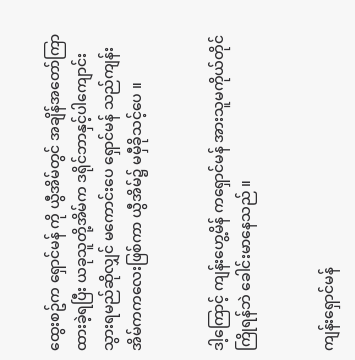ထွေးစဥ်က ရှောင်မန် ကို ယွီအိမ်တွင် အချိန်အတော်ကြာ ထားခဲ့ရပြီး ယခုသူတို့အိမ်က ဒရိုင်ဘာနှင့်ပါကျောင်းသွားရမည်ဆိုလျှင် မကောင်းပေ ရှောင်မန် သည်ကျန်းအိမ်ကကလေးဖြစ်ကာ ယွီအိမ်၌ မမှီခိုသင့်ပေ ။


ဒါ့ကြောင့် ကျန်းဟွေ့မိန် ကရှောင်မန် အားသူမကိုယ်တိုင်ကြိုရန်ဘဲ ခေါင်းမာနေသည် ။


ကျန်းရှောင်မန်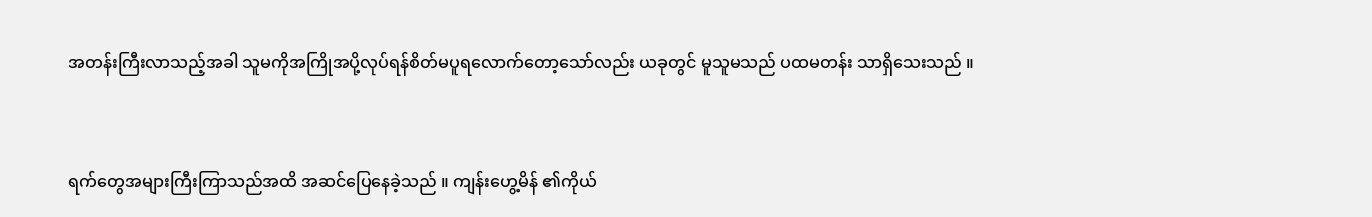အတန်းကြီးလာသည့်အခါ သူမကိုအကြိုအပို့လုပ်ရန်စိတ်မပူရလောက်တော့သော်လည်း ယခုတွင် မူသူမသည် ပထမတန်း သာရှိသေးသည် ။


ရက်တွေအများကြီးကြာသည်အထိ အဆင်ပြေနေခဲ့သည် ။ ကျန်းဟွေ့မိန် ၏ကိုယ်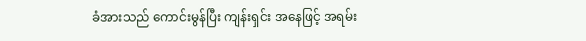ခံအားသည် ကောင်းမွန်ပြီး ကျန်းရှင်း အနေဖြင့် အရမ်း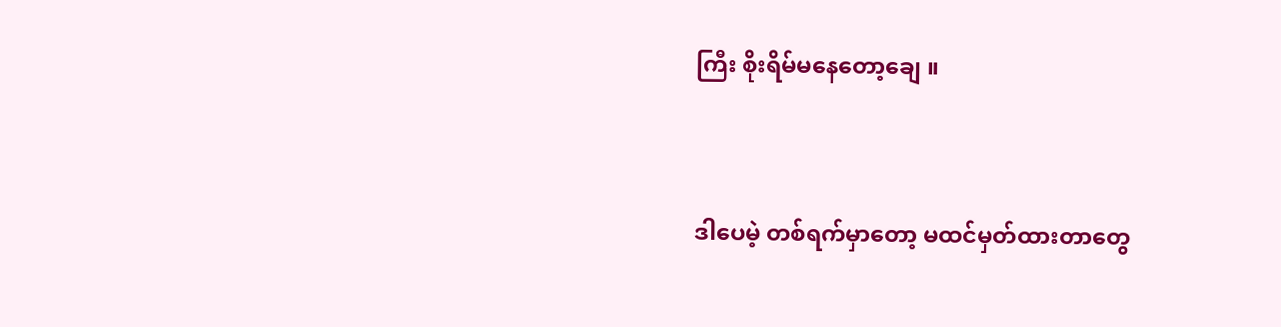ကြီး စိုးရိမ်မနေတော့ချေ ။


ဒါပေမဲ့ တစ်ရက်မှာတော့ မထင်မှတ်ထားတာတွေ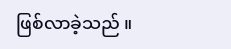ဖြစ်လာခဲ့သည် ။